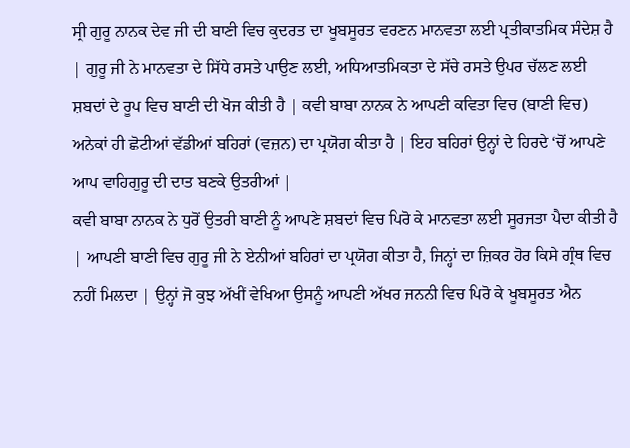ਸ੍ਰੀ ਗੁਰੂ ਨਾਨਕ ਦੇਵ ਜੀ ਦੀ ਬਾਣੀ ਵਿਚ ਕੁਦਰਤ ਦਾ ਖੂਬਸੂਰਤ ਵਰਣਨ ਮਾਨਵਤਾ ਲਈ ਪ੍ਰਤੀਕਾਤਮਿਕ ਸੰਦੇਸ਼ ਹੈ | ਗੁਰੂ ਜੀ ਨੇ ਮਾਨਵਤਾ ਦੇ ਸਿੱਧੇ ਰਸਤੇ ਪਾਉਣ ਲਈ, ਅਧਿਆਤਮਿਕਤਾ ਦੇ ਸੱਚੇ ਰਸਤੇ ਉਪਰ ਚੱਲਣ ਲਈ ਸ਼ਬਦਾਂ ਦੇ ਰੂਪ ਵਿਚ ਬਾਣੀ ਦੀ ਖੋਜ ਕੀਤੀ ਹੈ | ਕਵੀ ਬਾਬਾ ਨਾਨਕ ਨੇ ਆਪਣੀ ਕਵਿਤਾ ਵਿਚ (ਬਾਣੀ ਵਿਚ) ਅਨੇਕਾਂ ਹੀ ਛੋਟੀਆਂ ਵੱਡੀਆਂ ਬਹਿਰਾਂ (ਵਜ਼ਨ) ਦਾ ਪ੍ਰਯੋਗ ਕੀਤਾ ਹੈ | ਇਹ ਬਹਿਰਾਂ ਉਨ੍ਹਾਂ ਦੇ ਹਿਰਦੇ ‘ਚੋਂ ਆਪਣੇ ਆਪ ਵਾਹਿਗੁਰੂ ਦੀ ਦਾਤ ਬਣਕੇ ਉਤਰੀਆਂ |
ਕਵੀ ਬਾਬਾ ਨਾਨਕ ਨੇ ਧੁਰੋਂ ਉਤਰੀ ਬਾਣੀ ਨੂੰ ਆਪਣੇ ਸ਼ਬਦਾਂ ਵਿਚ ਪਿਰੋ ਕੇ ਮਾਨਵਤਾ ਲਈ ਸੂਰਜਤਾ ਪੈਦਾ ਕੀਤੀ ਹੈ | ਆਪਣੀ ਬਾਣੀ ਵਿਚ ਗੁਰੂ ਜੀ ਨੇ ਏਨੀਆਂ ਬਹਿਰਾਂ ਦਾ ਪ੍ਰਯੋਗ ਕੀਤਾ ਹੈ, ਜਿਨ੍ਹਾਂ ਦਾ ਜ਼ਿਕਰ ਹੋਰ ਕਿਸੇ ਗ੍ਰੰਥ ਵਿਚ ਨਹੀਂ ਮਿਲਦਾ | ਉਨ੍ਹਾਂ ਜੋ ਕੁਝ ਅੱਖੀਂ ਵੇਖਿਆ ਉਸਨੂੰ ਆਪਣੀ ਅੱਖਰ ਜਨਨੀ ਵਿਚ ਪਿਰੋ ਕੇ ਖੂਬਸੂਰਤ ਐਨ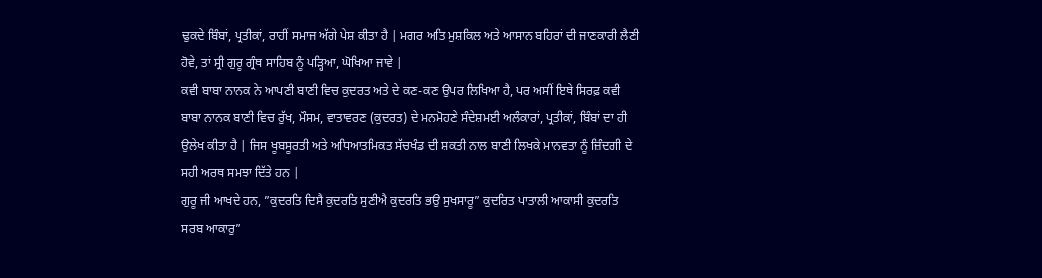ਢੁਕਦੇ ਬਿੰਬਾਂ, ਪ੍ਰਤੀਕਾਂ, ਰਾਹੀਂ ਸਮਾਜ ਅੱਗੇ ਪੇਸ਼ ਕੀਤਾ ਹੈ | ਮਗਰ ਅਤਿ ਮੁਸ਼ਕਿਲ ਅਤੇ ਆਸਾਨ ਬਹਿਰਾਂ ਦੀ ਜਾਣਕਾਰੀ ਲੈਣੀ ਹੋਵੇ, ਤਾਂ ਸ੍ਰੀ ਗੁਰੂ ਗ੍ਰੰਥ ਸਾਹਿਬ ਨੂੰ ਪੜ੍ਹਿਆ, ਘੋਖਿਆ ਜਾਵੇ |
ਕਵੀ ਬਾਬਾ ਨਾਨਕ ਨੇ ਆਪਣੀ ਬਾਣੀ ਵਿਚ ਕੁਦਰਤ ਅਤੇ ਦੇ ਕਣ-ਕਣ ਉਪਰ ਲਿਖਿਆ ਹੈ, ਪਰ ਅਸੀਂ ਇਥੇ ਸਿਰਫ਼ ਕਵੀ ਬਾਬਾ ਨਾਨਕ ਬਾਣੀ ਵਿਚ ਰੁੱਖ, ਮੌਸਮ, ਵਾਤਾਵਰਣ (ਕੁਦਰਤ) ਦੇ ਮਨਮੋਹਣੇ ਸੰਦੇਸ਼ਮਈ ਅਲੰਕਾਰਾਂ, ਪ੍ਰਤੀਕਾਂ, ਬਿੰਬਾਂ ਦਾ ਹੀ ਉਲੇਖ ਕੀਤਾ ਹੈ | ਜਿਸ ਖੂਬਸੂਰਤੀ ਅਤੇ ਅਧਿਆਤਮਿਕਤ ਸੱਚਖੰਡ ਦੀ ਸ਼ਕਤੀ ਨਾਲ ਬਾਣੀ ਲਿਖਕੇ ਮਾਨਵਤਾ ਨੂੰ ਜ਼ਿੰਦਗੀ ਦੇ ਸਹੀ ਅਰਥ ਸਮਝਾ ਦਿੱਤੇ ਹਨ |
ਗੁਰੂ ਜੀ ਆਖਦੇ ਹਨ, ”ਕੁਦਰਤਿ ਦਿਸੈ ਕੁਦਰਤਿ ਸੁਣੀਐ ਕੁਦਰਤਿ ਭਉ ਸੁਖਸਾਰੂ” ਕੁਦਰਿਤ ਪਾਤਾਲੀ ਆਕਾਸੀ ਕੁਦਰਤਿ ਸਰਬ ਆਕਾਰੁ”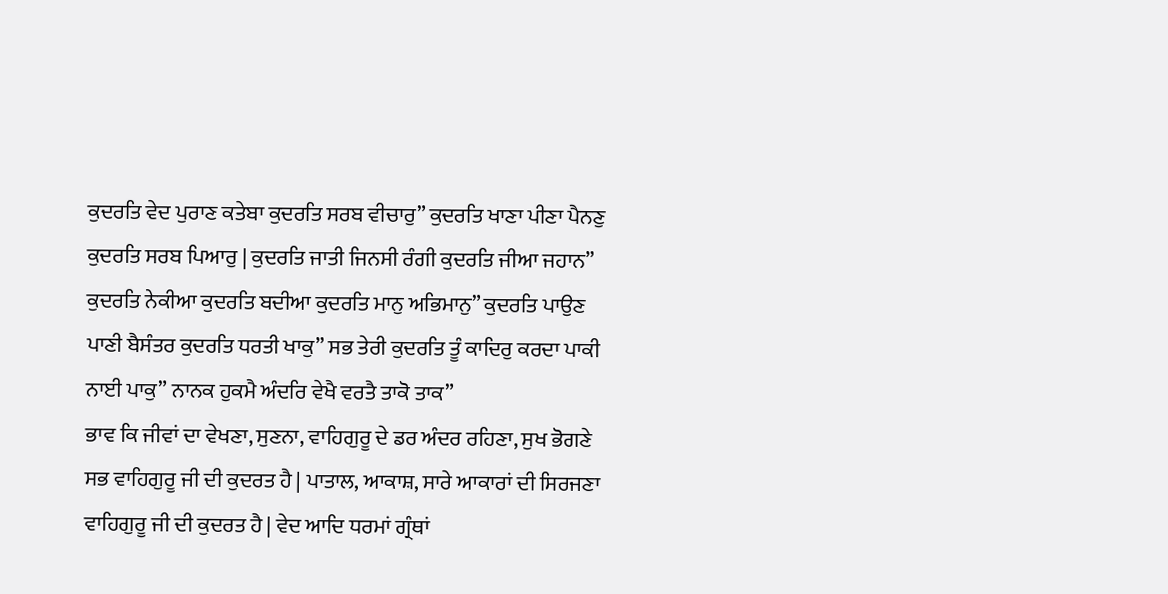ਕੁਦਰਤਿ ਵੇਦ ਪੁਰਾਣ ਕਤੇਬਾ ਕੁਦਰਤਿ ਸਰਬ ਵੀਚਾਰੁ” ਕੁਦਰਤਿ ਖਾਣਾ ਪੀਣਾ ਪੈਨਣੁ ਕੁਦਰਤਿ ਸਰਬ ਪਿਆਰੁ | ਕੁਦਰਤਿ ਜਾਤੀ ਜਿਨਸੀ ਰੰਗੀ ਕੁਦਰਤਿ ਜੀਆ ਜਹਾਨ” ਕੁਦਰਤਿ ਨੇਕੀਆ ਕੁਦਰਤਿ ਬਦੀਆ ਕੁਦਰਤਿ ਮਾਨੁ ਅਭਿਮਾਨੁ” ਕੁਦਰਤਿ ਪਾਉਣ ਪਾਣੀ ਬੈਸੰਤਰ ਕੁਦਰਤਿ ਧਰਤੀ ਖਾਕੁ” ਸਭ ਤੇਰੀ ਕੁਦਰਤਿ ਤੂੰ ਕਾਦਿਰੁ ਕਰਦਾ ਪਾਕੀ ਨਾਈ ਪਾਕੁ” ਨਾਨਕ ਹੁਕਮੈ ਅੰਦਰਿ ਵੇਖੈ ਵਰਤੈ ਤਾਕੋ ਤਾਕ”
ਭਾਵ ਕਿ ਜੀਵਾਂ ਦਾ ਵੇਖਣਾ, ਸੁਣਨਾ, ਵਾਹਿਗੁਰੂ ਦੇ ਡਰ ਅੰਦਰ ਰਹਿਣਾ, ਸੁਖ ਭੋਗਣੇ ਸਭ ਵਾਹਿਗੁਰੂ ਜੀ ਦੀ ਕੁਦਰਤ ਹੈ | ਪਾਤਾਲ, ਆਕਾਸ਼, ਸਾਰੇ ਆਕਾਰਾਂ ਦੀ ਸਿਰਜਣਾ ਵਾਹਿਗੁਰੂ ਜੀ ਦੀ ਕੁਦਰਤ ਹੈ | ਵੇਦ ਆਦਿ ਧਰਮਾਂ ਗ੍ਰੰਥਾਂ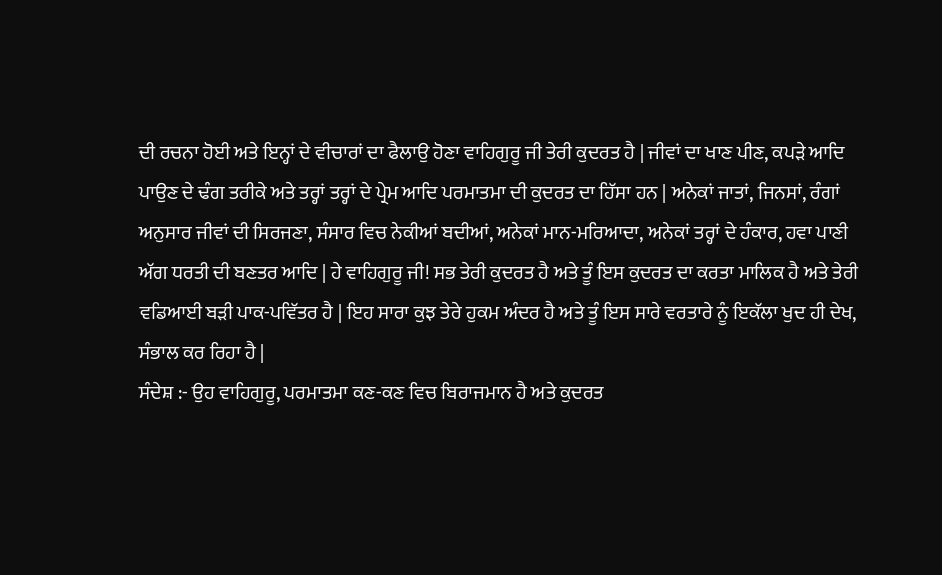ਦੀ ਰਚਨਾ ਹੋਈ ਅਤੇ ਇਨ੍ਹਾਂ ਦੇ ਵੀਚਾਰਾਂ ਦਾ ਫੈਲਾਉ ਹੋਣਾ ਵਾਹਿਗੁਰੂ ਜੀ ਤੇਰੀ ਕੁਦਰਤ ਹੈ | ਜੀਵਾਂ ਦਾ ਖਾਣ ਪੀਣ, ਕਪੜੇ ਆਦਿ ਪਾਉਣ ਦੇ ਢੰਗ ਤਰੀਕੇ ਅਤੇ ਤਰ੍ਹਾਂ ਤਰ੍ਹਾਂ ਦੇ ਪ੍ਰੇਮ ਆਦਿ ਪਰਮਾਤਮਾ ਦੀ ਕੁਦਰਤ ਦਾ ਹਿੱਸਾ ਹਨ | ਅਨੇਕਾਂ ਜਾਤਾਂ, ਜਿਨਸਾਂ, ਰੰਗਾਂ ਅਨੁਸਾਰ ਜੀਵਾਂ ਦੀ ਸਿਰਜਣਾ, ਸੰਸਾਰ ਵਿਚ ਨੇਕੀਆਂ ਬਦੀਆਂ, ਅਨੇਕਾਂ ਮਾਨ-ਮਰਿਆਦਾ, ਅਨੇਕਾਂ ਤਰ੍ਹਾਂ ਦੇ ਹੰਕਾਰ, ਹਵਾ ਪਾਣੀ ਅੱਗ ਧਰਤੀ ਦੀ ਬਣਤਰ ਆਦਿ | ਹੇ ਵਾਹਿਗੁਰੂ ਜੀ! ਸਭ ਤੇਰੀ ਕੁਦਰਤ ਹੈ ਅਤੇ ਤੂੰ ਇਸ ਕੁਦਰਤ ਦਾ ਕਰਤਾ ਮਾਲਿਕ ਹੈ ਅਤੇ ਤੇਰੀ ਵਡਿਆਈ ਬੜੀ ਪਾਕ-ਪਵਿੱਤਰ ਹੈ | ਇਹ ਸਾਰਾ ਕੁਝ ਤੇਰੇ ਹੁਕਮ ਅੰਦਰ ਹੈ ਅਤੇ ਤੂੰ ਇਸ ਸਾਰੇ ਵਰਤਾਰੇ ਨੂੰ ਇਕੱਲਾ ਖੁਦ ਹੀ ਦੇਖ, ਸੰਭਾਲ ਕਰ ਰਿਹਾ ਹੈ |
ਸੰਦੇਸ਼ :- ਉਹ ਵਾਹਿਗੁਰੂ, ਪਰਮਾਤਮਾ ਕਣ-ਕਣ ਵਿਚ ਬਿਰਾਜਮਾਨ ਹੈ ਅਤੇ ਕੁਦਰਤ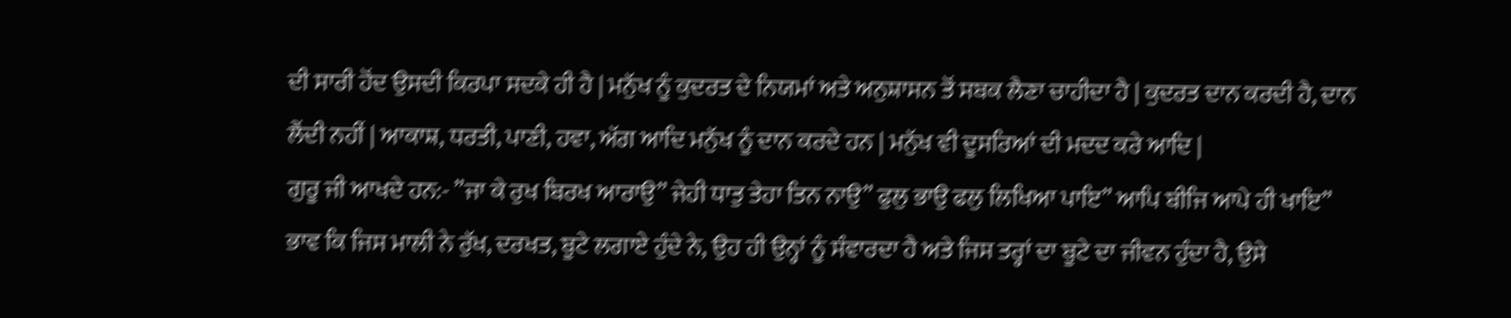ਦੀ ਸਾਰੀ ਹੋਂਦ ਉਸਦੀ ਕਿਰਪਾ ਸਦਕੇ ਹੀ ਹੈ | ਮਨੁੱਖ ਨੂੰ ਕੁਦਰਤ ਦੇ ਨਿਯਮਾਂ ਅਤੇ ਅਨੁਸ਼ਾਸਨ ਤੋਂ ਸਬਕ ਲੈਣਾ ਚਾਹੀਦਾ ਹੈ | ਕੁਦਰਤ ਦਾਨ ਕਰਦੀ ਹੈ, ਦਾਨ ਲੈਂਦੀ ਨਹੀਂ | ਆਕਾਸ਼, ਧਰਤੀ, ਪਾਣੀ, ਹਵਾ, ਅੱਗ ਆਦਿ ਮਨੁੱਖ ਨੂੰ ਦਾਨ ਕਰਦੇ ਹਨ | ਮਨੁੱਖ ਵੀ ਦੂਸਰਿਆਂ ਦੀ ਮਦਦ ਕਰੇ ਆਦਿ |
ਗੁਰੂ ਜੀ ਆਖਦੇ ਹਨ:- ”ਜਾ ਕੇ ਰੁਖ ਬਿਰਖ ਆਰਾਉ” ਜੇਹੀ ਧਾਤੁ ਤੇਹਾ ਤਿਨ ਨਾਉ” ਫੁਲੁ ਭਾਉ ਫਲੁ ਲਿਖਿਆ ਪਾਇ” ਆਪਿ ਬੀਜਿ ਆਪੇ ਹੀ ਖਾਇ”
ਭਾਵ ਕਿ ਜਿਸ ਮਾਲੀ ਨੇ ਰੁੱਖ, ਦਰਖਤ, ਬੂਟੇ ਲਗਾਏ ਹੁੰਦੇ ਨੇ, ਉਹ ਹੀ ਉਨ੍ਹਾਂ ਨੂੰ ਸੰਵਾਰਦਾ ਹੈ ਅਤੇ ਜਿਸ ਤਰ੍ਹਾਂ ਦਾ ਬੂਟੇ ਦਾ ਜੀਵਨ ਹੁੰਦਾ ਹੈ, ਉਸੇ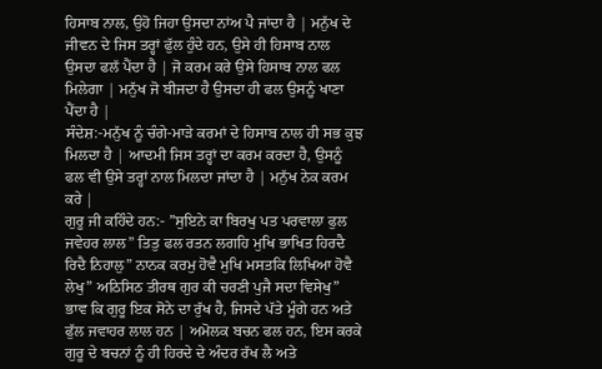ਹਿਸਾਬ ਨਾਲ, ਉਹੋ ਜਿਹਾ ਉਸਦਾ ਨਾਂਅ ਪੈ ਜਾਂਦਾ ਹੈ | ਮਨੁੱਖ ਦੇ ਜੀਵਨ ਦੇ ਜਿਸ ਤਰ੍ਹਾਂ ਫੁੱਲ ਹੁੰਦੇ ਹਨ, ਉਸੇ ਹੀ ਹਿਸਾਬ ਨਾਲ ਉਸਦਾ ਫਲੱ ਪੈਂਦਾ ਹੈ | ਜੋ ਕਰਮ ਕਰੇ ਉਸੇ ਹਿਸਾਬ ਨਾਲ ਫਲ ਮਿਲੇਗਾ | ਮਨੁੱਖ ਜੋ ਬੀਜਦਾ ਹੈ ਉਸਦਾ ਹੀ ਫਲ ਉਸਨੂੰ ਖਾਣਾ ਪੈਂਦਾ ਹੈ |
ਸੰਦੇਸ਼:-ਮਨੁੱਖ ਨੂੰ ਚੰਗੇ-ਮਾੜੇ ਕਰਮਾਂ ਦੇ ਹਿਸਾਬ ਨਾਲ ਹੀ ਸਭ ਕੁਝ ਮਿਲਦਾ ਹੈ | ਆਦਮੀ ਜਿਸ ਤਰ੍ਹਾਂ ਦਾ ਕਰਮ ਕਰਦਾ ਹੈ, ਉਸਨੂੰ ਫਲ ਵੀ ਉਸੇ ਤਰ੍ਹਾਂ ਨਾਲ ਮਿਲਦਾ ਜਾਂਦਾ ਹੈ | ਮਨੁੱਖ ਨੇਕ ਕਰਮ ਕਰੇ |
ਗੁਰੂ ਜੀ ਕਹਿੰਦੇ ਹਨ:- ”ਸੁਇਨੇ ਕਾ ਬਿਰਖੁ ਪਤ ਪਰਵਾਲਾ ਫੁਲ ਜਵੇਹਰ ਲਾਲ” ਤਿਤੁ ਫਲ ਰਤਨ ਲਗਹਿ ਮੁਖਿ ਭਾਖਿਤ ਹਿਰਦੈ ਰਿਦੈ ਨਿਹਾਲੁ” ਨਾਨਕ ਕਰਮੁ ਹੋਵੈ ਮੁਖਿ ਮਸਤਕਿ ਲਿਖਿਆ ਹੋਵੈ ਲੇਖੁ” ਅਠਿਸਿਠ ਤੀਰਥ ਗੁਰ ਕੀ ਚਰਣੀ ਪੁਜੈ ਸਦਾ ਵਿਸੇਖੁ”
ਭਾਵ ਕਿ ਗੁਰੂ ਇਕ ਸੋਨੇ ਦਾ ਰੁੱਖ ਹੈ, ਜਿਸਦੇ ਪੱਤੇ ਮੂੰਗੇ ਹਨ ਅਤੇ ਫੁੱਲ ਜਵਾਹਰ ਲਾਲ ਹਨ | ਅਮੋਲਕ ਬਚਨ ਫਲ ਹਨ, ਇਸ ਕਰਕੇ ਗੁਰੂ ਦੇ ਬਚਨਾਂ ਨੂੰ ਹੀ ਹਿਰਦੇ ਦੇ ਅੰਦਰ ਰੱਖ ਲੈ ਅਤੇ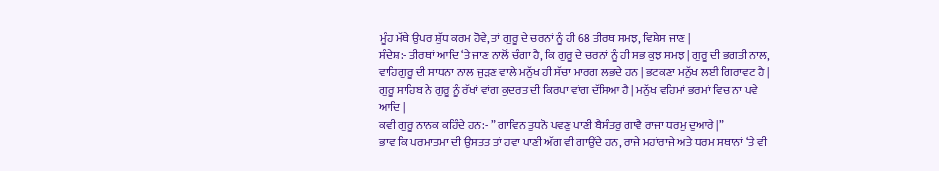ਮੂੰਹ ਮੱਥੇ ਉਪਰ ਸ਼ੁੱਧ ਕਰਮ ਹੋਵੇ, ਤਾਂ ਗੁਰੂ ਦੇ ਚਰਨਾਂ ਨੂੰ ਹੀ 68 ਤੀਰਥ ਸਮਝ, ਵਿਸ਼ੇਸ ਜਾਣ |
ਸੰਦੇਸ਼:- ਤੀਰਥਾਂ ਆਦਿ ‘ਤੇ ਜਾਣ ਨਾਲੋਂ ਚੰਗਾ ਹੈ, ਕਿ ਗੁਰੂ ਦੇ ਚਰਨਾਂ ਨੂੰ ਹੀ ਸਭ ਕੁਝ ਸਮਝ | ਗੁਰੂ ਦੀ ਭਗਤੀ ਨਾਲ, ਵਾਹਿਗੁਰੂ ਦੀ ਸਾਧਨਾ ਨਾਲ ਜੁੜਣ ਵਾਲੇ ਮਨੁੱਖ ਹੀ ਸੱਚਾ ਮਾਰਗ ਲਭਦੇ ਹਨ | ਭਟਕਣਾ ਮਨੁੱਖ ਲਈ ਗਿਰਾਵਟ ਹੈ | ਗੁਰੂ ਸਾਹਿਬ ਨੇ ਗੁਰੂ ਨੂੰ ਰੱਖਾਂ ਵਾਂਗ ਕੁਦਰਤ ਦੀ ਕਿਰਪਾ ਵਾਂਗ ਦੱਸਿਆ ਹੈ | ਮਨੁੱਖ ਵਹਿਮਾਂ ਭਰਮਾਂ ਵਿਚ ਨਾ ਪਵੇ ਆਦਿ |
ਕਵੀ ਗੁਰੂ ਨਾਨਕ ਕਹਿੰਦੇ ਹਨ:- ” ਗਾਵਿਨ ਤੁਧਨੋ ਪਵਣੁ ਪਾਣੀ ਬੈਸੰਤਰੁ ਗਾਵੈ ਰਾਜਾ ਧਰਮੁ ਦੁਆਰੇ |”
ਭਾਵ ਕਿ ਪਰਮਾਤਮਾ ਦੀ ਉਸਤਤ ਤਾਂ ਹਵਾ ਪਾਣੀ ਅੱਗ ਵੀ ਗਾਉਂਦੇ ਹਨ, ਰਾਜੇ ਮਹਾਂਰਾਜੇ ਅਤੇ ਧਰਮ ਸਥਾਨਾਂ ‘ਤੇ ਵੀ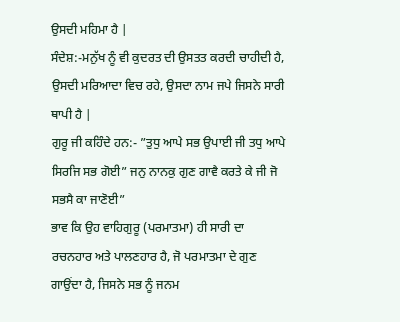ਉਸਦੀ ਮਹਿਮਾ ਹੈ |
ਸੰਦੇਸ਼:-ਮਨੁੱਖ ਨੂੰ ਵੀ ਕੁਦਰਤ ਦੀ ਉਸਤਤ ਕਰਦੀ ਚਾਹੀਦੀ ਹੈ, ਉਸਦੀ ਮਰਿਆਦਾ ਵਿਚ ਰਹੇ, ਉਸਦਾ ਨਾਮ ਜਪੇ ਜਿਸਨੇ ਸਾਰੀ ਥਾਪੀ ਹੈ |
ਗੁਰੂ ਜੀ ਕਹਿੰਦੇ ਹਨ:- ”ਤੁਧੁ ਆਪੇ ਸਭ ਉਪਾਈ ਜੀ ਤਧੁ ਆਪੇ ਸਿਰਜਿ ਸਭ ਗੋਈ” ਜਨੁ ਨਾਨਕੁ ਗੁਣ ਗਾਵੈ ਕਰਤੇ ਕੇ ਜੀ ਜੋ ਸਭਸੈ ਕਾ ਜਾਣੋਈ”
ਭਾਵ ਕਿ ਉਹ ਵਾਹਿਗੁਰੂ (ਪਰਮਾਤਮਾ) ਹੀ ਸਾਰੀ ਦਾ ਰਚਨਹਾਰ ਅਤੇ ਪਾਲਣਹਾਰ ਹੈ, ਜੋ ਪਰਮਾਤਮਾ ਦੇ ਗੁਣ ਗਾਉਂਦਾ ਹੈ, ਜਿਸਨੇ ਸਭ ਨੂੰ ਜਨਮ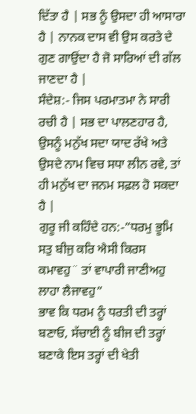ਦਿੱਤਾ ਹੈ | ਸਭ ਨੂੰ ਉਸਦਾ ਹੀ ਆਸਾਰਾ ਹੈ | ਨਾਨਕ ਦਾਸ ਵੀ ਉਸ ਕਰਤੇ ਦੇ ਗੁਣ ਗਾਉਂਦਾ ਹੈ ਜੋ ਸਾਰਿਆਂ ਦੀ ਗੱਲ ਜਾਣਦਾ ਹੈ |
ਸੰਦੇਸ਼:- ਜਿਸ ਪਰਮਾਤਮਾ ਨੇ ਸਾਰੀ ਰਚੀ ਹੈ | ਸਭ ਦਾ ਪਾਲਣਹਾਰ ਹੈ, ਉਸਨੂੰ ਮਨੁੱਖ ਸਦਾ ਯਾਦ ਰੱਖੇ ਅਤੇ ਉਸਦੇ ਨਾਮ ਵਿਚ ਸਧਾ ਲੀਨ ਰਵੇ, ਤਾਂ ਹੀ ਮਨੁੱਖ ਦਾ ਜਨਮ ਸਫ਼ਲ ਹੋ ਸਕਦਾ ਹੈ |
ਗੁਰੂ ਜੀ ਕਹਿੰਦੇ ਹਨ:-”ਧਰਮੁ ਭੂਮਿ ਸਤੁ ਬੀਜੁ ਕਰਿ ਐਸੀ ਕਿਰਸ ਕਮਾਵਹੁ¨ ਤਾਂ ਵਾਪਾਰੀ ਜਾਣੀਅਹੁ ਲਾਹਾ ਲੈਜਾਵਹੁ”
ਭਾਵ ਕਿ ਧਰਮ ਨੂੰ ਧਰਤੀ ਦੀ ਤਰ੍ਹਾਂ ਬਣਾਓ, ਸੱਚਾਈ ਨੂੰ ਬੀਜ ਦੀ ਤਰ੍ਹਾਂ ਬਣਾਕੇ ਇਸ ਤਰ੍ਹਾਂ ਦੀ ਖੇਤੀ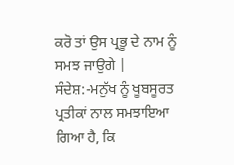ਕਰੋ ਤਾਂ ਉਸ ਪ੍ਰਭੂ ਦੇ ਨਾਮ ਨੂੰ ਸਮਝ ਜਾਉਗੇ |
ਸੰਦੇਸ਼:-ਮਨੁੱਖ ਨੂੰ ਖੂਬਸੂਰਤ ਪ੍ਰਤੀਕਾਂ ਨਾਲ ਸਮਝਾਇਆ ਗਿਆ ਹੈ, ਕਿ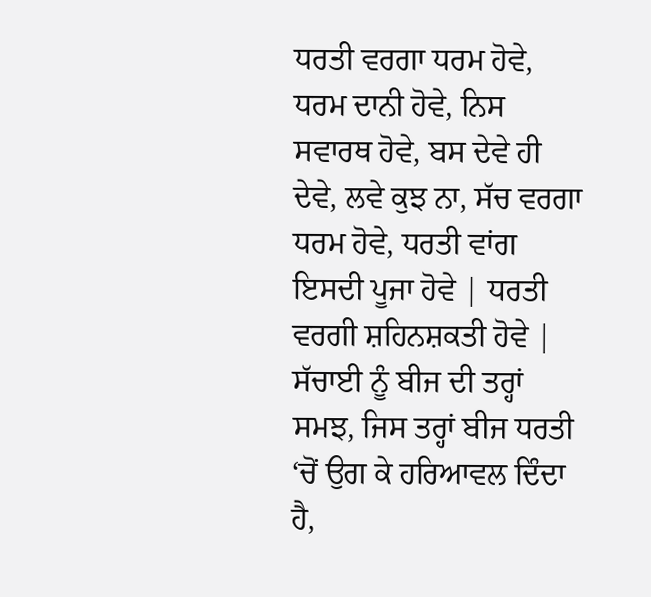ਧਰਤੀ ਵਰਗਾ ਧਰਮ ਹੋਵੇ, ਧਰਮ ਦਾਨੀ ਹੋਵੇ, ਨਿਸ ਸਵਾਰਥ ਹੋਵੇ, ਬਸ ਦੇਵੇ ਹੀ ਦੇਵੇ, ਲਵੇ ਕੁਝ ਨਾ, ਸੱਚ ਵਰਗਾ ਧਰਮ ਹੋਵੇ, ਧਰਤੀ ਵਾਂਗ ਇਸਦੀ ਪੂਜਾ ਹੋਵੇ | ਧਰਤੀ ਵਰਗੀ ਸ਼ਹਿਨਸ਼ਕਤੀ ਹੋਵੇ | ਸੱਚਾਈ ਨੂੰ ਬੀਜ ਦੀ ਤਰ੍ਹਾਂ ਸਮਝ, ਜਿਸ ਤਰ੍ਹਾਂ ਬੀਜ ਧਰਤੀ ‘ਚੋਂ ਉਗ ਕੇ ਹਰਿਆਵਲ ਦਿੰਦਾ ਹੈ,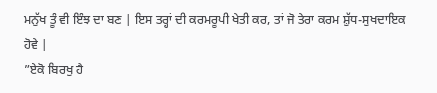ਮਨੁੱਖ ਤੂੰ ਵੀ ਇੰਝ ਦਾ ਬਣ | ਇਸ ਤਰ੍ਹਾਂ ਦੀ ਕਰਮਰੂਪੀ ਖੇਤੀ ਕਰ, ਤਾਂ ਜੋ ਤੇਰਾ ਕਰਮ ਸ਼ੁੱਧ-ਸੁਖਦਾਇਕ ਹੋਵੇ |
”ਏਕੋ ਬਿਰਖੁ ਹੈ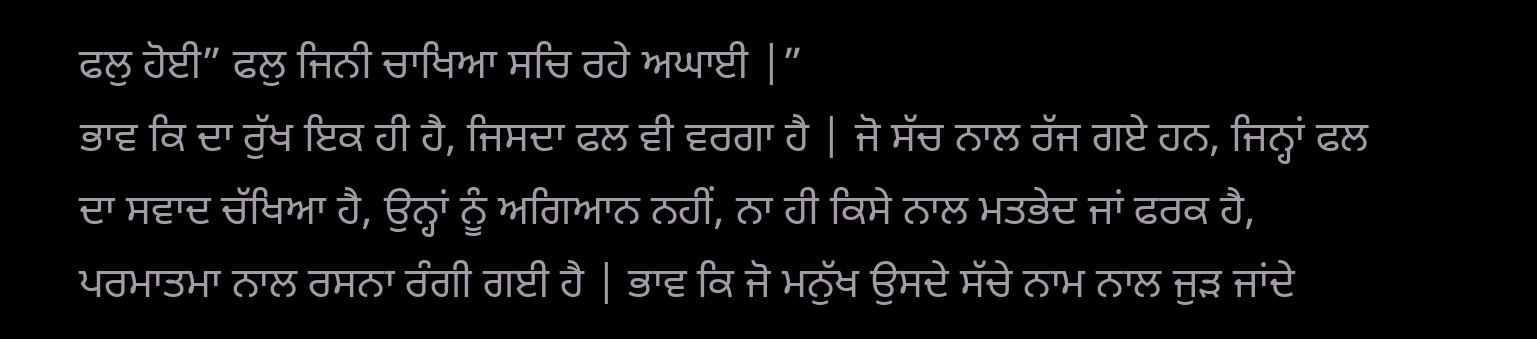ਫਲੁ ਹੋਈ” ਫਲੁ ਜਿਨੀ ਚਾਖਿਆ ਸਚਿ ਰਹੇ ਅਘਾਈ |”
ਭਾਵ ਕਿ ਦਾ ਰੁੱਖ ਇਕ ਹੀ ਹੈ, ਜਿਸਦਾ ਫਲ ਵੀ ਵਰਗਾ ਹੈ | ਜੋ ਸੱਚ ਨਾਲ ਰੱਜ ਗਏ ਹਨ, ਜਿਨ੍ਹਾਂ ਫਲ ਦਾ ਸਵਾਦ ਚੱਖਿਆ ਹੈ, ਉਨ੍ਹਾਂ ਨੂੰ ਅਗਿਆਨ ਨਹੀਂ, ਨਾ ਹੀ ਕਿਸੇ ਨਾਲ ਮਤਭੇਦ ਜਾਂ ਫਰਕ ਹੈ, ਪਰਮਾਤਮਾ ਨਾਲ ਰਸਨਾ ਰੰਗੀ ਗਈ ਹੈ | ਭਾਵ ਕਿ ਜੋ ਮਨੁੱਖ ਉਸਦੇ ਸੱਚੇ ਨਾਮ ਨਾਲ ਜੁੜ ਜਾਂਦੇ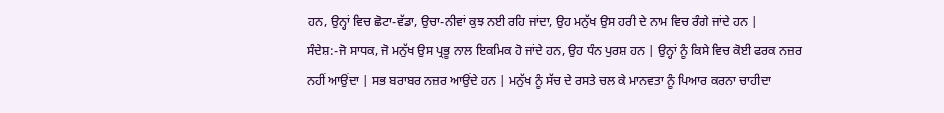ਹਨ, ਉਨ੍ਹਾਂ ਵਿਚ ਛੋਟਾ-ਵੱਡਾ, ਉਚਾ-ਨੀਵਾਂ ਕੁਝ ਨਈ ਰਹਿ ਜਾਂਦਾ, ਉਹ ਮਨੁੱਖ ਉਸ ਹਰੀ ਦੇ ਨਾਮ ਵਿਚ ਰੰਗੇ ਜਾਂਦੇ ਹਨ |
ਸੰਦੇਸ਼:-ਜੋ ਸਾਧਕ, ਜੋ ਮਨੁੱਖ ਉਸ ਪ੍ਰਭੂ ਨਾਲ ਇਕਮਿਕ ਹੋ ਜਾਂਦੇ ਹਨ, ਉਹ ਧੰਨ ਪੁਰਸ਼ ਹਨ | ਉਨ੍ਹਾਂ ਨੂੰ ਕਿਸੇ ਵਿਚ ਕੋਈ ਫਰਕ ਨਜ਼ਰ ਨਹੀਂ ਆਉਂਦਾ | ਸਭ ਬਰਾਬਰ ਨਜ਼ਰ ਆਉਂਦੇ ਹਨ | ਮਨੁੱਖ ਨੂੰ ਸੱਚ ਦੇ ਰਸਤੇ ਚਲ ਕੇ ਮਾਨਵਤਾ ਨੂੰ ਪਿਆਰ ਕਰਨਾ ਚਾਹੀਦਾ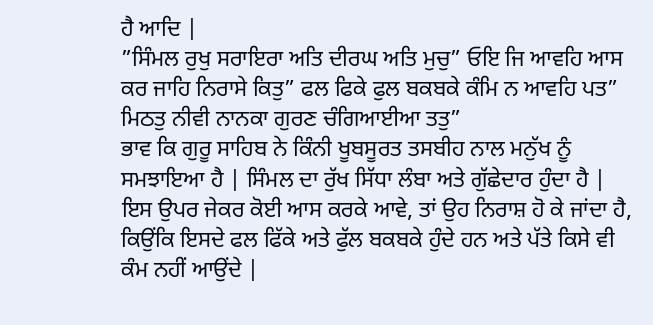ਹੈ ਆਦਿ |
”ਸਿੰਮਲ ਰੁਖੁ ਸਰਾਇਰਾ ਅਤਿ ਦੀਰਘ ਅਤਿ ਮੁਚੁ” ਓਇ ਜਿ ਆਵਹਿ ਆਸ ਕਰ ਜਾਹਿ ਨਿਰਾਸੇ ਕਿਤੁ” ਫਲ ਫਿਕੇ ਫੁਲ ਬਕਬਕੇ ਕੰਮਿ ਨ ਆਵਹਿ ਪਤ” ਮਿਠਤੁ ਨੀਵੀ ਨਾਨਕਾ ਗੁਰਣ ਚੰਗਿਆਈਆ ਤਤੁ”
ਭਾਵ ਕਿ ਗੁਰੂ ਸਾਹਿਬ ਨੇ ਕਿੰਨੀ ਖੂਬਸੂਰਤ ਤਸਬੀਹ ਨਾਲ ਮਨੁੱਖ ਨੂੰ ਸਮਝਾਇਆ ਹੈ | ਸਿੰਮਲ ਦਾ ਰੁੱਖ ਸਿੱਧਾ ਲੰਬਾ ਅਤੇ ਗੁੱਛੇਦਾਰ ਹੁੰਦਾ ਹੈ | ਇਸ ਉਪਰ ਜੇਕਰ ਕੋਈ ਆਸ ਕਰਕੇ ਆਵੇ, ਤਾਂ ਉਹ ਨਿਰਾਸ਼ ਹੋ ਕੇ ਜਾਂਦਾ ਹੈ, ਕਿਉਂਕਿ ਇਸਦੇ ਫਲ ਫਿੱਕੇ ਅਤੇ ਫੁੱਲ ਬਕਬਕੇ ਹੁੰਦੇ ਹਨ ਅਤੇ ਪੱਤੇ ਕਿਸੇ ਵੀ ਕੰਮ ਨਹੀਂ ਆਉਂਦੇ |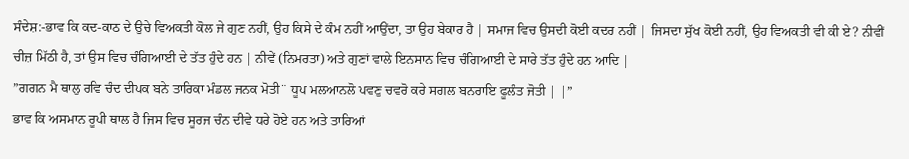ਸੰਦੇਸ਼:-ਭਾਵ ਕਿ ਕਦ-ਕਾਠ ਦੇ ਉਚੇ ਵਿਅਕਤੀ ਕੋਲ ਜੇ ਗੁਣ ਨਹੀਂ, ਉਹ ਕਿਸੇ ਦੇ ਕੰਮ ਨਹੀਂ ਆਉਂਦਾ, ਤਾ ਉਹ ਬੇਕਾਰ ਹੈ | ਸਮਾਜ ਵਿਚ ਉਸਦੀ ਕੋਈ ਕਦਰ ਨਹੀਂ | ਜਿਸਦਾ ਸੁੱਖ ਕੋਈ ਨਹੀਂ, ਉਹ ਵਿਅਕਤੀ ਵੀ ਕੀ ਏ? ਨੀਵੀਂ ਚੀਜ਼ ਮਿੱਠੀ ਹੈ, ਤਾਂ ਉਸ ਵਿਚ ਚੰਗਿਆਈ ਦੇ ਤੱਤ ਹੁੰਦੇ ਹਨ | ਨੀਵੇਂ (ਨਿਮਰਤਾ) ਅਤੇ ਗੁਣਾਂ ਵਾਲੇ ਇਨਸਾਨ ਵਿਚ ਚੰਗਿਆਈ ਦੇ ਸਾਰੇ ਤੱਤ ਹੁੰਦੇ ਹਨ ਆਦਿ |
”ਗਗਨ ਮੈ ਥਾਲੁ ਰਵਿ ਚੰਦ ਦੀਪਕ ਬਨੇ ਤਾਰਿਕਾ ਮੰਡਲ ਜਨਕ ਮੋਤੀ¨ ਧੂਪ ਮਲਆਨਲੋ ਪਵਣੁ ਚਵਰੋ ਕਰੇ ਸਗਲ ਬਨਰਾਇ ਫੂਲੰਤ ਜੋਤੀ | |”
ਭਾਵ ਕਿ ਅਸਮਾਨ ਰੂਪੀ ਥਾਲ ਹੈ ਜਿਸ ਵਿਚ ਸੂਰਜ ਚੰਨ ਦੀਵੇ ਧਰੇ ਹੋਏ ਹਨ ਅਤੇ ਤਾਰਿਆਂ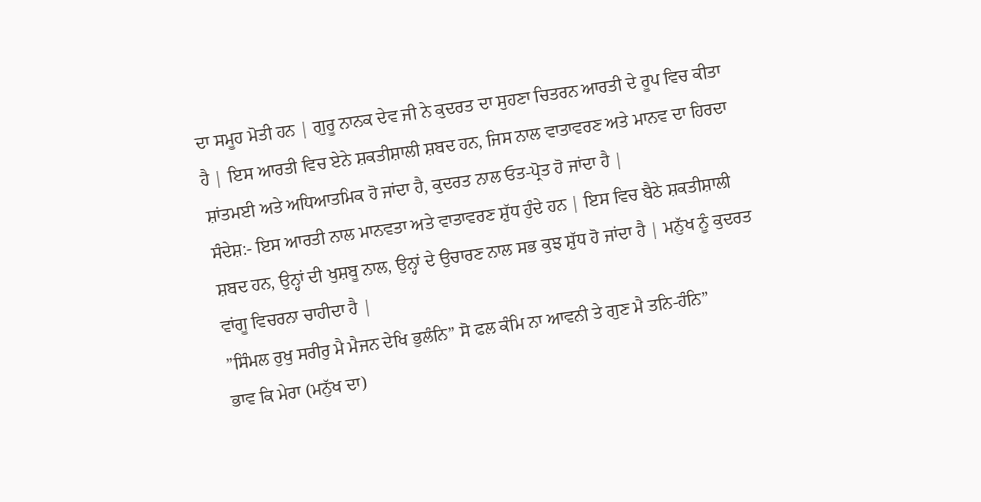ਦਾ ਸਮੂਹ ਮੋਤੀ ਹਨ | ਗੁਰੂ ਨਾਨਕ ਦੇਵ ਜੀ ਨੇ ਕੁਦਰਤ ਦਾ ਸੁਹਣਾ ਚਿਤਰਨ ਆਰਤੀ ਦੇ ਰੂਪ ਵਿਚ ਕੀਤਾ ਹੈ | ਇਸ ਆਰਤੀ ਵਿਚ ਏਨੇ ਸ਼ਕਤੀਸ਼ਾਲੀ ਸ਼ਬਦ ਹਨ, ਜਿਸ ਨਾਲ ਵਾਤਾਵਰਣ ਅਤੇ ਮਾਨਵ ਦਾ ਹਿਰਦਾ ਸ਼ਾਂਤਮਈ ਅਤੇ ਅਧਿਆਤਮਿਕ ਹੋ ਜਾਂਦਾ ਹੈ, ਕੁਦਰਤ ਨਾਲ ਓਤ-ਪ੍ਰੋਤ ਹੋ ਜਾਂਦਾ ਹੈ |
ਸੰਦੇਸ਼:- ਇਸ ਆਰਤੀ ਨਾਲ ਮਾਨਵਤਾ ਅਤੇ ਵਾਤਾਵਰਣ ਸ਼ੁੱਧ ਹੁੰਦੇ ਹਨ | ਇਸ ਵਿਚ ਬੈਠੇ ਸ਼ਕਤੀਸ਼ਾਲੀ ਸ਼ਬਦ ਹਨ, ਉਨ੍ਹਾਂ ਦੀ ਖੁਸ਼ਬੂ ਨਾਲ, ਉਨ੍ਹਾਂ ਦੇ ਉਚਾਰਣ ਨਾਲ ਸਭ ਕੁਝ ਸ਼ੁੱਧ ਹੋ ਜਾਂਦਾ ਹੈ | ਮਨੁੱਖ ਨੂੰ ਕੁਦਰਤ ਵਾਂਗੂ ਵਿਚਰਨਾ ਚਾਹੀਦਾ ਹੈ |
”ਸਿੰਮਲ ਰੁਖੁ ਸਰੀਰੁ ਮੈ ਮੈਜਨ ਦੇਖਿ ਭੁਲੰਨਿ” ਸੋ ਫਲ ਕੰਮਿ ਨਾ ਆਵਨੀ ਤੇ ਗੁਣ ਮੈ ਤਨਿ-ਹੰਨਿ”
ਭਾਵ ਕਿ ਮੇਰਾ (ਮਨੁੱਖ ਦਾ)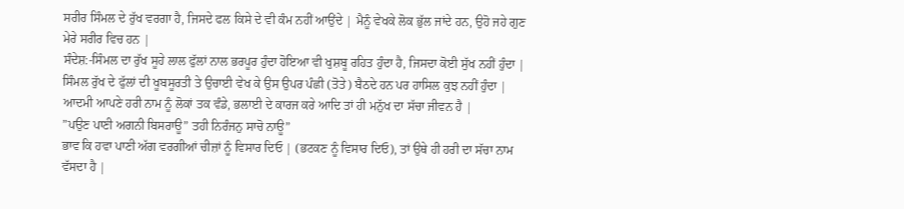ਸਰੀਰ ਸਿੰਮਲ ਦੇ ਰੁੱਖ ਵਰਗਾ ਹੈ, ਜਿਸਦੇ ਫਲ ਕਿਸੇ ਦੇ ਵੀ ਕੰਮ ਨਹੀਂ ਆਉਂਦੇ | ਮੈਨੂੰ ਵੇਖਕੇ ਲੋਕ ਭੁੱਲ ਜਾਂਦੇ ਹਨ, ਉਹੋ ਜਹੇ ਗੁਣ ਮੇਰੇ ਸਰੀਰ ਵਿਚ ਹਨ |
ਸੰਦੇਸ਼:-ਸਿੰਮਲ ਦਾ ਰੁੱਖ ਸੂਹੇ ਲਾਲ ਫੁੱਲਾਂ ਨਾਲ ਭਰਪੂਰ ਹੁੰਦਾ ਹੋਇਆ ਵੀ ਖੁਸ਼ਬੂ ਰਹਿਤ ਹੁੰਦਾ ਹੈ, ਜਿਸਦਾ ਕੋਈ ਸੁੱਖ ਨਹੀਂ ਹੁੰਦਾ | ਸਿੰਮਲ ਰੁੱਖ ਦੇ ਫੁੱਲਾਂ ਦੀ ਖੂਬਸੂਰਤੀ ਤੇ ਉਚਾਈ ਵੇਖ ਕੇ ਉਸ ਉਪਰ ਪੰਛੀ (ਤੋਤੇ) ਬੈਠਦੇ ਹਨ ਪਰ ਹਾਸਿਲ ਕੁਝ ਨਹੀਂ ਹੁੰਦਾ | ਆਦਮੀ ਆਪਣੇ ਹਰੀ ਨਾਮ ਨੂੰ ਲੋਕਾਂ ਤਕ ਵੰਡੇ, ਭਲਾਈ ਦੇ ਕਾਰਜ ਕਰੇ ਆਦਿ ਤਾਂ ਹੀ ਮਨੁੱਖ ਦਾ ਸੱਚਾ ਜੀਵਨ ਹੈ |
”ਪਉਣ ਪਾਣੀ ਅਗਨੀ ਬਿਸਰਾਊ” ਤਹੀ ਨਿਰੰਜਨੁ ਸਾਚੋ ਨਾਊ”
ਭਾਵ ਕਿ ਹਵਾ ਪਾਣੀ ਅੱਗ ਵਰਗੀਆਂ ਚੀਜ਼ਾਂ ਨੂੰ ਵਿਸਾਰ ਦਿਓ | (ਭਟਕਣ ਨੂੰ ਵਿਸਾਰ ਦਿਓ), ਤਾਂ ਉਥੇ ਹੀ ਹਰੀ ਦਾ ਸੱਚਾ ਨਾਮ ਵੱਸਦਾ ਹੈ |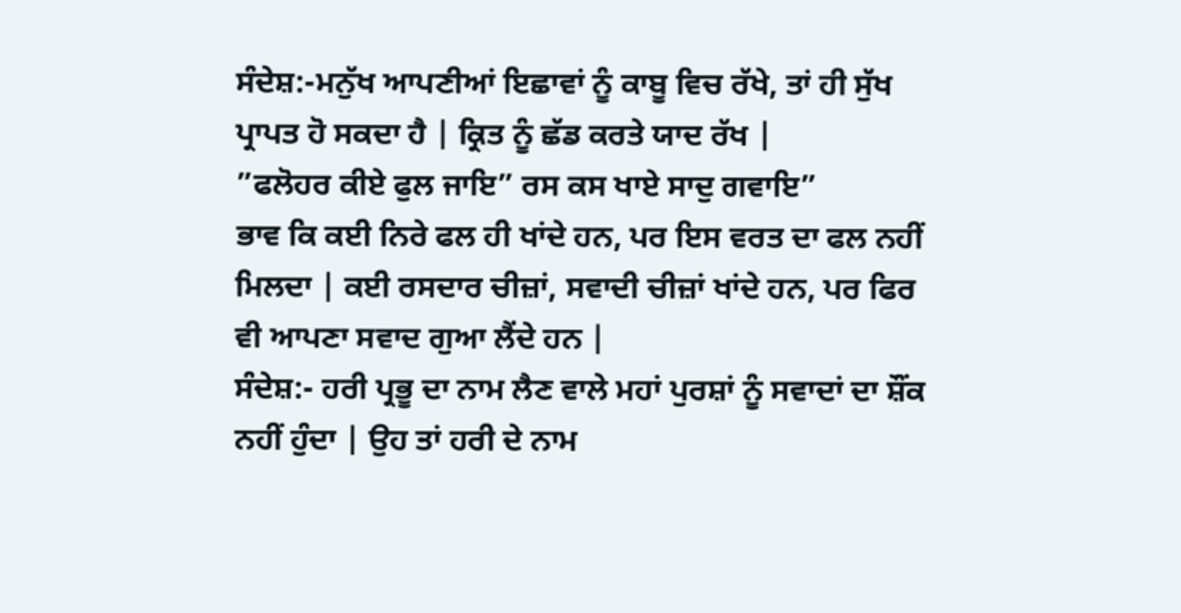ਸੰਦੇਸ਼:-ਮਨੁੱਖ ਆਪਣੀਆਂ ਇਛਾਵਾਂ ਨੂੰ ਕਾਬੂ ਵਿਚ ਰੱਖੇ, ਤਾਂ ਹੀ ਸੁੱਖ ਪ੍ਰਾਪਤ ਹੋ ਸਕਦਾ ਹੈ | ਕ੍ਰਿਤ ਨੂੰ ਛੱਡ ਕਰਤੇ ਯਾਦ ਰੱਖ |
”ਫਲੋਹਰ ਕੀਏ ਫੁਲ ਜਾਇ” ਰਸ ਕਸ ਖਾਏ ਸਾਦੁ ਗਵਾਇ”
ਭਾਵ ਕਿ ਕਈ ਨਿਰੇ ਫਲ ਹੀ ਖਾਂਦੇ ਹਨ, ਪਰ ਇਸ ਵਰਤ ਦਾ ਫਲ ਨਹੀਂ ਮਿਲਦਾ | ਕਈ ਰਸਦਾਰ ਚੀਜ਼ਾਂ, ਸਵਾਦੀ ਚੀਜ਼ਾਂ ਖਾਂਦੇ ਹਨ, ਪਰ ਫਿਰ ਵੀ ਆਪਣਾ ਸਵਾਦ ਗੁਆ ਲੈਂਦੇ ਹਨ |
ਸੰਦੇਸ਼:- ਹਰੀ ਪ੍ਰਭੂ ਦਾ ਨਾਮ ਲੈਣ ਵਾਲੇ ਮਹਾਂ ਪੁਰਸ਼ਾਂ ਨੂੰ ਸਵਾਦਾਂ ਦਾ ਸ਼ੌਂਕ ਨਹੀਂ ਹੁੰਦਾ | ਉਹ ਤਾਂ ਹਰੀ ਦੇ ਨਾਮ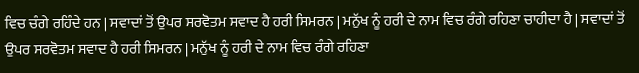ਵਿਚ ਚੰਗੇ ਰਹਿੰਦੇ ਹਨ | ਸਵਾਦਾਂ ਤੋਂ ਉਪਰ ਸਰਵੋਤਮ ਸਵਾਦ ਹੈ ਹਰੀ ਸਿਮਰਨ | ਮਨੁੱਖ ਨੂੰ ਹਰੀ ਦੇ ਨਾਮ ਵਿਚ ਰੰਗੇ ਰਹਿਣਾ ਚਾਹੀਦਾ ਹੈ | ਸਵਾਦਾਂ ਤੋਂ ਉਪਰ ਸਰਵੋਤਮ ਸਵਾਦ ਹੈ ਹਰੀ ਸਿਮਰਨ | ਮਨੁੱਖ ਨੂੰ ਹਰੀ ਦੇ ਨਾਮ ਵਿਚ ਰੰਗੇ ਰਹਿਣਾ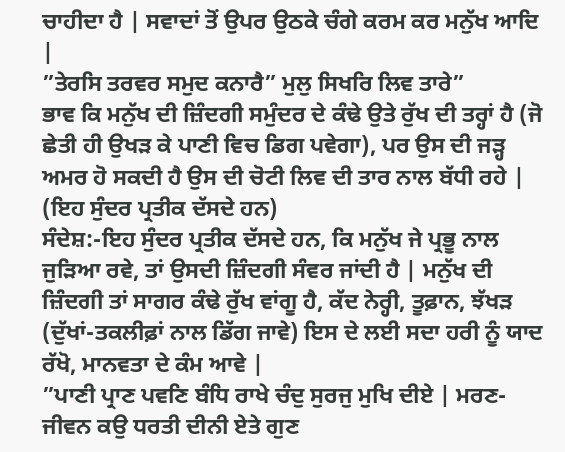ਚਾਹੀਦਾ ਹੈ | ਸਵਾਦਾਂ ਤੋਂ ਉਪਰ ਉਠਕੇ ਚੰਗੇ ਕਰਮ ਕਰ ਮਨੁੱਖ ਆਦਿ |
”ਤੇਰਸਿ ਤਰਵਰ ਸਮੁਦ ਕਨਾਰੈ” ਮੁਲੁ ਸਿਖਰਿ ਲਿਵ ਤਾਰੇ”
ਭਾਵ ਕਿ ਮਨੁੱਖ ਦੀ ਜ਼ਿੰਦਗੀ ਸਮੁੰਦਰ ਦੇ ਕੰਢੇ ਉਤੇ ਰੁੱਖ ਦੀ ਤਰ੍ਹਾਂ ਹੈ (ਜੋ ਛੇਤੀ ਹੀ ਉਖੜ ਕੇ ਪਾਣੀ ਵਿਚ ਡਿਗ ਪਵੇਗਾ), ਪਰ ਉਸ ਦੀ ਜੜ੍ਹ ਅਮਰ ਹੋ ਸਕਦੀ ਹੈ ਉਸ ਦੀ ਚੋਟੀ ਲਿਵ ਦੀ ਤਾਰ ਨਾਲ ਬੱਧੀ ਰਹੇ | (ਇਹ ਸੁੰਦਰ ਪ੍ਰਤੀਕ ਦੱਸਦੇ ਹਨ)
ਸੰਦੇਸ਼:-ਇਹ ਸੁੰਦਰ ਪ੍ਰਤੀਕ ਦੱਸਦੇ ਹਨ, ਕਿ ਮਨੁੱਖ ਜੇ ਪ੍ਰਭੂ ਨਾਲ ਜੁੜਿਆ ਰਵੇ, ਤਾਂ ਉਸਦੀ ਜ਼ਿੰਦਗੀ ਸੰਵਰ ਜਾਂਦੀ ਹੈ | ਮਨੁੱਖ ਦੀ ਜ਼ਿੰਦਗੀ ਤਾਂ ਸਾਗਰ ਕੰਢੇ ਰੁੱਖ ਵਾਂਗੂ ਹੈ, ਕੱਦ ਨੇਰ੍ਹੀ, ਤੂਫ਼ਾਨ, ਝੱਖੜ (ਦੁੱਖਾਂ-ਤਕਲੀਫ਼ਾਂ ਨਾਲ ਡਿੱਗ ਜਾਵੇ) ਇਸ ਦੇ ਲਈ ਸਦਾ ਹਰੀ ਨੂੰ ਯਾਦ ਰੱਖੋ, ਮਾਨਵਤਾ ਦੇ ਕੰਮ ਆਵੇ |
”ਪਾਣੀ ਪ੍ਰਾਣ ਪਵਣਿ ਬੰਧਿ ਰਾਖੇ ਚੰਦੁ ਸੁਰਜੁ ਮੁਖਿ ਦੀਏ | ਮਰਣ-ਜੀਵਨ ਕਉ ਧਰਤੀ ਦੀਨੀ ਏਤੇ ਗੁਣ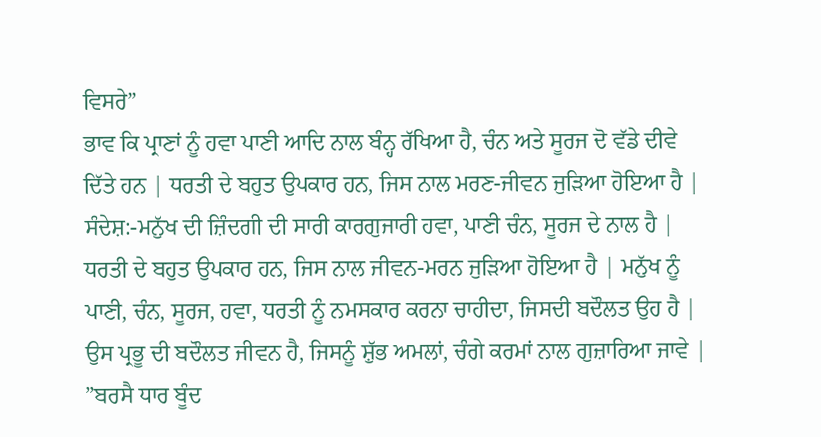ਵਿਸਰੇ”
ਭਾਵ ਕਿ ਪ੍ਰਾਣਾਂ ਨੂੰ ਹਵਾ ਪਾਣੀ ਆਦਿ ਨਾਲ ਬੰਨ੍ਹ ਰੱਖਿਆ ਹੈ, ਚੰਨ ਅਤੇ ਸੂਰਜ ਦੋ ਵੱਡੇ ਦੀਵੇ ਦਿੱਤੇ ਹਨ | ਧਰਤੀ ਦੇ ਬਹੁਤ ਉਪਕਾਰ ਹਨ, ਜਿਸ ਨਾਲ ਮਰਣ-ਜੀਵਨ ਜੁੜਿਆ ਹੋਇਆ ਹੈ |
ਸੰਦੇਸ਼:-ਮਨੁੱਖ ਦੀ ਜ਼ਿੰਦਗੀ ਦੀ ਸਾਰੀ ਕਾਰਗੁਜਾਰੀ ਹਵਾ, ਪਾਣੀ ਚੰਨ, ਸੂਰਜ ਦੇ ਨਾਲ ਹੈ | ਧਰਤੀ ਦੇ ਬਹੁਤ ਉਪਕਾਰ ਹਨ, ਜਿਸ ਨਾਲ ਜੀਵਨ-ਮਰਨ ਜੁੜਿਆ ਹੋਇਆ ਹੈ | ਮਨੁੱਖ ਨੂੰ ਪਾਣੀ, ਚੰਨ, ਸੂਰਜ, ਹਵਾ, ਧਰਤੀ ਨੂੰ ਨਮਸਕਾਰ ਕਰਨਾ ਚਾਹੀਦਾ, ਜਿਸਦੀ ਬਦੌਲਤ ਉਹ ਹੈ | ਉਸ ਪ੍ਰਭੂ ਦੀ ਬਦੌਲਤ ਜੀਵਨ ਹੈ, ਜਿਸਨੂੰ ਸ਼ੁੱਭ ਅਮਲਾਂ, ਚੰਗੇ ਕਰਮਾਂ ਨਾਲ ਗੁਜ਼ਾਰਿਆ ਜਾਵੇ |
”ਬਰਸੈ ਧਾਰ ਬੂੰਦ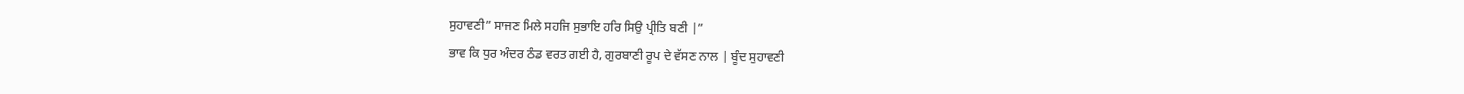ਸੁਹਾਵਣੀ” ਸਾਜਣ ਮਿਲੇ ਸਹਜਿ ਸੁਭਾਇ ਹਰਿ ਸਿਉ ਪ੍ਰੀਤਿ ਬਣੀ |”
ਭਾਵ ਕਿ ਧੁਰ ਅੰਦਰ ਠੰਡ ਵਰਤ ਗਈ ਹੈ, ਗੁਰਬਾਣੀ ਰੂਪ ਦੇ ਵੱਸਣ ਨਾਲ | ਬੂੰਦ ਸੁਹਾਵਣੀ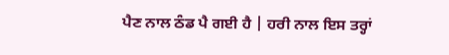ਪੈਣ ਨਾਲ ਠੰਡ ਪੈ ਗਈ ਹੈ | ਹਰੀ ਨਾਲ ਇਸ ਤਰ੍ਹਾਂ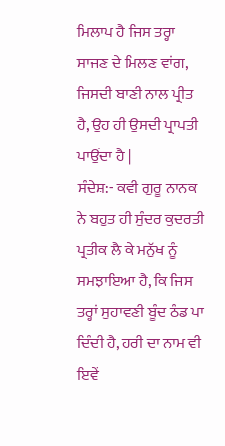ਮਿਲਾਪ ਹੈ ਜਿਸ ਤਰ੍ਹਾ ਸਾਜਣ ਦੇ ਮਿਲਣ ਵਾਂਗ, ਜਿਸਦੀ ਬਾਣੀ ਨਾਲ ਪ੍ਰੀਤ ਹੈ, ਉਹ ਹੀ ਉਸਦੀ ਪ੍ਰਾਪਤੀ ਪਾਉਂਦਾ ਹੈ |
ਸੰਦੇਸ਼:- ਕਵੀ ਗੁਰੂ ਨਾਨਕ ਨੇ ਬਹੁਤ ਹੀ ਸੁੰਦਰ ਕੁਦਰਤੀ ਪ੍ਰਤੀਕ ਲੈ ਕੇ ਮਨੁੱਖ ਨੂੰ ਸਮਝਾਇਆ ਹੈ, ਕਿ ਜਿਸ ਤਰ੍ਹਾਂ ਸੁਹਾਵਣੀ ਬੂੰਦ ਠੰਡ ਪਾ ਦਿੰਦੀ ਹੈ, ਹਰੀ ਦਾ ਨਾਮ ਵੀ ਇਵੇਂ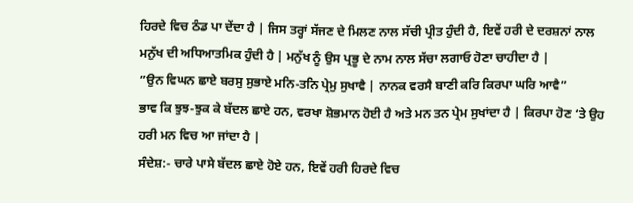ਹਿਰਦੇ ਵਿਚ ਠੰਡ ਪਾ ਦੇਂਦਾ ਹੈ | ਜਿਸ ਤਰ੍ਹਾਂ ਸੱਜਣ ਦੇ ਮਿਲਣ ਨਾਲ ਸੱਚੀ ਪ੍ਰੀਤ ਹੁੰਦੀ ਹੈ, ਇਵੇਂ ਹਰੀ ਦੇ ਦਰਸ਼ਨਾਂ ਨਾਲ ਮਨੁੱਖ ਦੀ ਅਧਿਆਤਮਿਕ ਹੁੰਦੀ ਹੈ | ਮਨੁੱਖ ਨੂੰ ਉਸ ਪ੍ਰਭੂ ਦੇ ਨਾਮ ਨਾਲ ਸੱਚਾ ਲਗਾਓ ਹੋਣਾ ਚਾਹੀਦਾ ਹੈ |
”ਉਨ ਵਿਘਨ ਛਾਏ ਬਰਸੁ ਸੁਭਾਏ ਮਨਿ-ਤਨਿ ਪ੍ਰੇਮੁ ਸੁਖਾਵੈ | ਨਾਨਕ ਵਰਸੈ ਬਾਣੀ ਕਰਿ ਕਿਰਪਾ ਘਰਿ ਆਵੈ”
ਭਾਵ ਕਿ ਝੁਝ-ਝੁਕ ਕੇ ਬੱਦਲ ਛਾਏ ਹਨ, ਵਰਖਾ ਸ਼ੋਭਮਾਨ ਹੋਈ ਹੈ ਅਤੇ ਮਨ ਤਨ ਪ੍ਰੇਮ ਸੁਖਾਂਦਾ ਹੈ | ਕਿਰਪਾ ਹੋਣ ‘ਤੇ ਉਹ ਹਰੀ ਮਨ ਵਿਚ ਆ ਜਾਂਦਾ ਹੈ |
ਸੰਦੇਸ਼:- ਚਾਰੇ ਪਾਸੇ ਬੱਦਲ ਛਾਏ ਹੋਏ ਹਨ, ਇਵੇਂ ਹਰੀ ਹਿਰਦੇ ਵਿਚ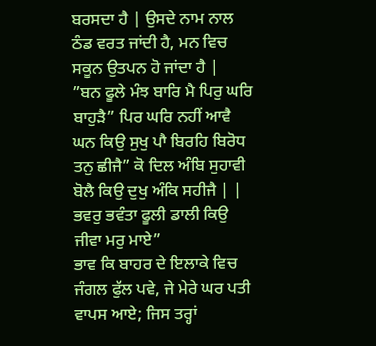ਬਰਸਦਾ ਹੈ | ਉਸਦੇ ਨਾਮ ਨਾਲ ਠੰਡ ਵਰਤ ਜਾਂਦੀ ਹੈ, ਮਨ ਵਿਚ ਸਕੂਨ ਉਤਪਨ ਹੋ ਜਾਂਦਾ ਹੈ |
”ਬਨ ਫੂਲੇ ਮੰਝ ਬਾਰਿ ਮੈ ਪਿਰੁ ਘਰਿ ਬਾਹੁੜੈ” ਪਿਰ ਘਰਿ ਨਹੀਂ ਆਵੈ ਘਨ ਕਿਉ ਸੁਖੁ ਪਾੈ ਬਿਰਹਿ ਬਿਰੋਧ ਤਨੁ ਛੀਜੈ” ਕੋ ਦਿਲ ਅੰਬਿ ਸੁਹਾਵੀ ਬੋਲੈ ਕਿਉ ਦੁਖੁ ਅੰਕਿ ਸਹੀਜੈ | | ਭਵਰੁ ਭਵੰਤਾ ਫੂਲੀ ਡਾਲੀ ਕਿਉ ਜੀਵਾ ਮਰੁ ਮਾਏ”
ਭਾਵ ਕਿ ਬਾਹਰ ਦੇ ਇਲਾਕੇ ਵਿਚ ਜੰਗਲ ਫੁੱਲ ਪਵੇ, ਜੇ ਮੇਰੇ ਘਰ ਪਤੀ ਵਾਪਸ ਆਏ; ਜਿਸ ਤਰ੍ਹਾਂ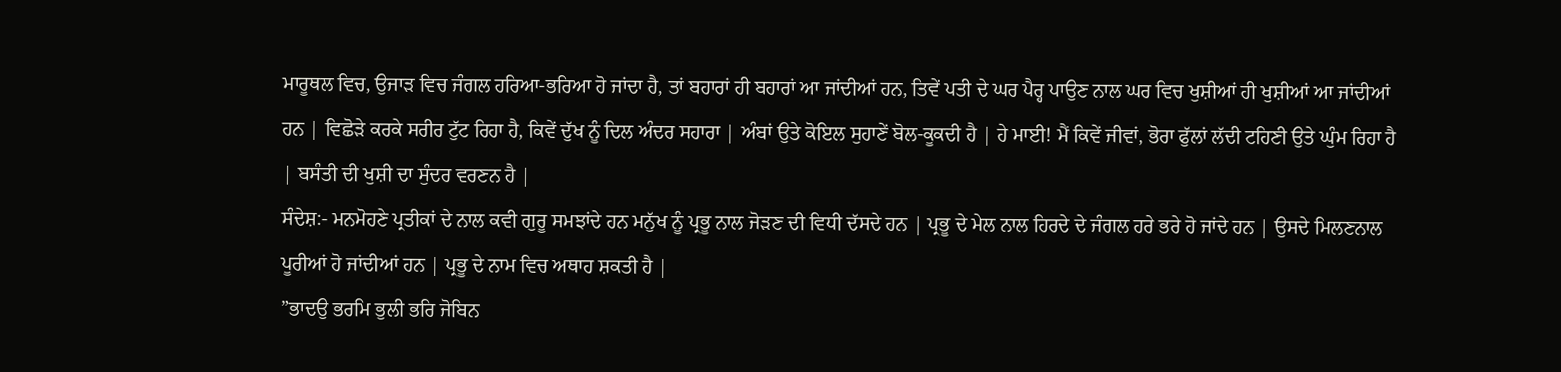ਮਾਰੂਥਲ ਵਿਚ, ਉਜਾੜ ਵਿਚ ਜੰਗਲ ਹਰਿਆ-ਭਰਿਆ ਹੋ ਜਾਂਦਾ ਹੈ, ਤਾਂ ਬਹਾਰਾਂ ਹੀ ਬਹਾਰਾਂ ਆ ਜਾਂਦੀਆਂ ਹਨ, ਤਿਵੇਂ ਪਤੀ ਦੇ ਘਰ ਪੈਰ੍ਹ ਪਾਉਣ ਨਾਲ ਘਰ ਵਿਚ ਖੁਸ਼ੀਆਂ ਹੀ ਖੁਸ਼ੀਆਂ ਆ ਜਾਂਦੀਆਂ ਹਨ | ਵਿਛੋੜੇ ਕਰਕੇ ਸਰੀਰ ਟੁੱਟ ਰਿਹਾ ਹੈ, ਕਿਵੇਂ ਦੁੱਖ ਨੂੰ ਦਿਲ ਅੰਦਰ ਸਹਾਰਾ | ਅੰਬਾਂ ਉਤੇ ਕੋਇਲ ਸੁਹਾਣੇਂ ਬੋਲ-ਕੂਕਦੀ ਹੈ | ਹੇ ਮਾਈ! ਮੈਂ ਕਿਵੇਂ ਜੀਵਾਂ, ਭੋਰਾ ਫੁੱਲਾਂ ਲੱਦੀ ਟਹਿਣੀ ਉਤੇ ਘੁੰਮ ਰਿਹਾ ਹੈ | ਬਸੰਤੀ ਦੀ ਖੁਸ਼ੀ ਦਾ ਸੁੰਦਰ ਵਰਣਨ ਹੈ |
ਸੰਦੇਸ਼:- ਮਨਮੋਹਣੇ ਪ੍ਰਤੀਕਾਂ ਦੇ ਨਾਲ ਕਵੀ ਗੁਰੂ ਸਮਝਾਂਦੇ ਹਨ ਮਨੁੱਖ ਨੂੰ ਪ੍ਰਭੂ ਨਾਲ ਜੋੜਣ ਦੀ ਵਿਧੀ ਦੱਸਦੇ ਹਨ | ਪ੍ਰਭੂ ਦੇ ਮੇਲ ਨਾਲ ਹਿਰਦੇ ਦੇ ਜੰਗਲ ਹਰੇ ਭਰੇ ਹੋ ਜਾਂਦੇ ਹਨ | ਉਸਦੇ ਮਿਲਣਨਾਲ ਪੂਰੀਆਂ ਹੋ ਜਾਂਦੀਆਂ ਹਨ | ਪ੍ਰਭੂ ਦੇ ਨਾਮ ਵਿਚ ਅਥਾਹ ਸ਼ਕਤੀ ਹੈ |
”ਭਾਦਉ ਭਰਮਿ ਭੁਲੀ ਭਰਿ ਜੋਬਿਨ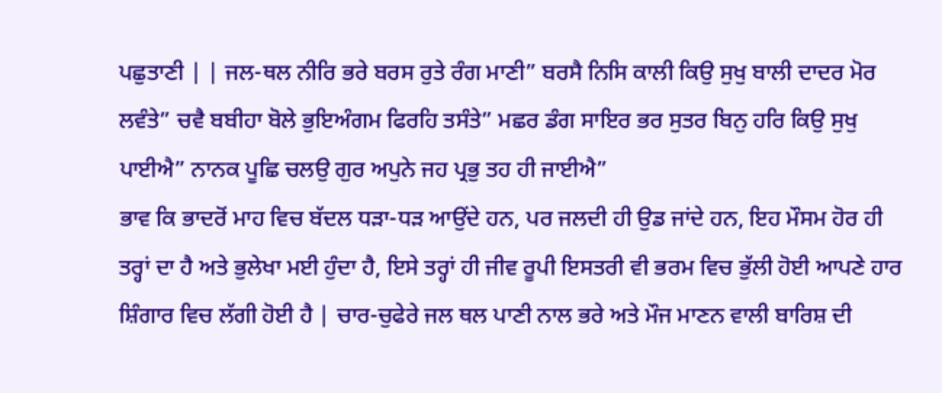ਪਛੁਤਾਣੀ | | ਜਲ-ਥਲ ਨੀਰਿ ਭਰੇ ਬਰਸ ਰੁਤੇ ਰੰਗ ਮਾਣੀ” ਬਰਸੈ ਨਿਸਿ ਕਾਲੀ ਕਿਉ ਸੁਖੁ ਬਾਲੀ ਦਾਦਰ ਮੋਰ ਲਵੰਤੇ” ਚਵੈ ਬਬੀਹਾ ਬੋਲੇ ਭੁਇਅੰਗਮ ਫਿਰਹਿ ਤਸੰਤੇ” ਮਛਰ ਡੰਗ ਸਾਇਰ ਭਰ ਸੁਤਰ ਬਿਨੁ ਹਰਿ ਕਿਉ ਸੁਖੁ ਪਾਈਐ” ਨਾਨਕ ਪੂਛਿ ਚਲਉ ਗੁਰ ਅਪੁਨੇ ਜਹ ਪ੍ਰਭੁ ਤਹ ਹੀ ਜਾਈਐ”
ਭਾਵ ਕਿ ਭਾਦਰੋਂ ਮਾਹ ਵਿਚ ਬੱਦਲ ਧੜਾ-ਧੜ ਆਉਂਦੇ ਹਨ, ਪਰ ਜਲਦੀ ਹੀ ਉਡ ਜਾਂਦੇ ਹਨ, ਇਹ ਮੌਸਮ ਹੋਰ ਹੀ ਤਰ੍ਹਾਂ ਦਾ ਹੈ ਅਤੇ ਭੁਲੇਖਾ ਮਈ ਹੁੰਦਾ ਹੈ, ਇਸੇ ਤਰ੍ਹਾਂ ਹੀ ਜੀਵ ਰੂਪੀ ਇਸਤਰੀ ਵੀ ਭਰਮ ਵਿਚ ਭੁੱਲੀ ਹੋਈ ਆਪਣੇ ਹਾਰ ਸ਼ਿੰਗਾਰ ਵਿਚ ਲੱਗੀ ਹੋਈ ਹੈ | ਚਾਰ-ਚੁਫੇਰੇ ਜਲ ਥਲ ਪਾਣੀ ਨਾਲ ਭਰੇ ਅਤੇ ਮੌਜ ਮਾਣਨ ਵਾਲੀ ਬਾਰਿਸ਼ ਦੀ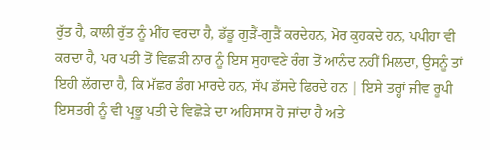ਰੁੱਤ ਹੈ, ਕਾਲੀ ਰੁੱਤ ਨੂੰ ਮੀਂਹ ਵਰਦਾ ਹੈ, ਡੱਡੂ ਗੁੜੈਂ-ਗੁੜੈਂ ਕਰਦੇਹਨ, ਮੋਰ ਕੁਹਕਦੇ ਹਨ, ਪਪੀਹਾ ਵੀ  ਕਰਦਾ ਹੈ, ਪਰ ਪਤੀ ਤੋਂ ਵਿਛੜੀ ਨਾਰ ਨੂੰ ਇਸ ਸੁਹਾਵਣੇ ਰੰਗ ਤੋਂ ਆਨੰਦ ਨਹੀਂ ਮਿਲਦਾ, ਉਸਨੂੰ ਤਾਂ ਇਹੀ ਲੱਗਦਾ ਹੈ, ਕਿ ਮੱਛਰ ਡੰਗ ਮਾਰਦੇ ਹਨ, ਸੱਪ ਡੱਸਦੇ ਫਿਰਦੇ ਹਨ | ਇਸੇ ਤਰ੍ਹਾਂ ਜੀਵ ਰੂਪੀ ਇਸਤਰੀ ਨੂੰ ਵੀ ਪ੍ਰਭੂ ਪਤੀ ਦੇ ਵਿਛੋੜੇ ਦਾ ਅਹਿਸਾਸ ਹੋ ਜਾਂਦਾ ਹੈ ਅਤੇ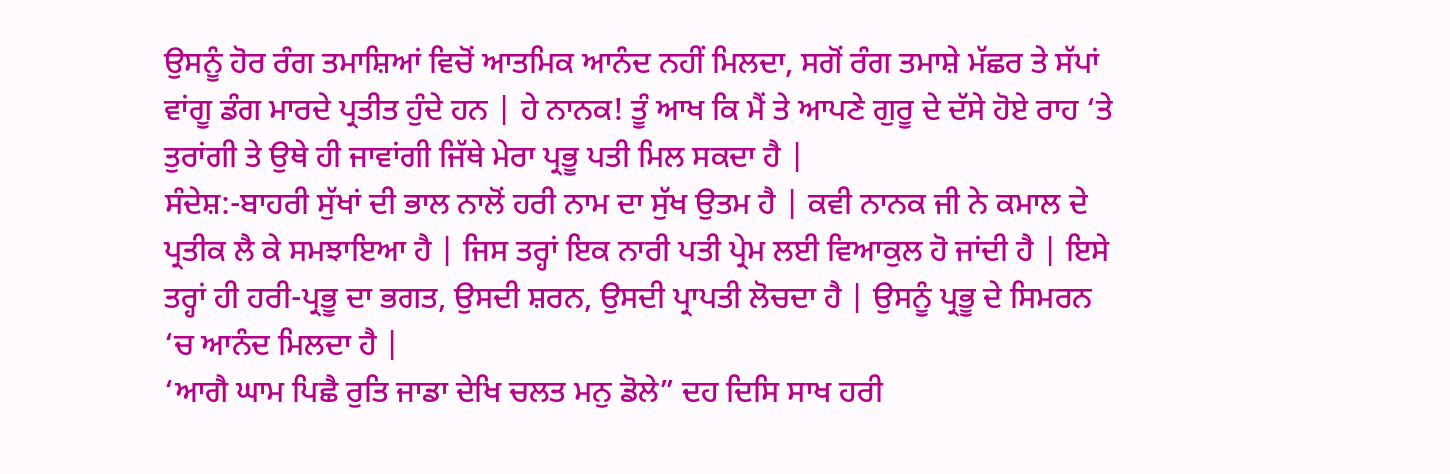ਉਸਨੂੰ ਹੋਰ ਰੰਗ ਤਮਾਸ਼ਿਆਂ ਵਿਚੋਂ ਆਤਮਿਕ ਆਨੰਦ ਨਹੀਂ ਮਿਲਦਾ, ਸਗੋਂ ਰੰਗ ਤਮਾਸ਼ੇ ਮੱਛਰ ਤੇ ਸੱਪਾਂ ਵਾਂਗੂ ਡੰਗ ਮਾਰਦੇ ਪ੍ਰਤੀਤ ਹੁੰਦੇ ਹਨ | ਹੇ ਨਾਨਕ! ਤੂੰ ਆਖ ਕਿ ਮੈਂ ਤੇ ਆਪਣੇ ਗੁਰੂ ਦੇ ਦੱਸੇ ਹੋਏ ਰਾਹ ‘ਤੇ ਤੁਰਾਂਗੀ ਤੇ ਉਥੇ ਹੀ ਜਾਵਾਂਗੀ ਜਿੱਥੇ ਮੇਰਾ ਪ੍ਰਭੂ ਪਤੀ ਮਿਲ ਸਕਦਾ ਹੈ |
ਸੰਦੇਸ਼:-ਬਾਹਰੀ ਸੁੱਖਾਂ ਦੀ ਭਾਲ ਨਾਲੋਂ ਹਰੀ ਨਾਮ ਦਾ ਸੁੱਖ ਉਤਮ ਹੈ | ਕਵੀ ਨਾਨਕ ਜੀ ਨੇ ਕਮਾਲ ਦੇ ਪ੍ਰਤੀਕ ਲੈ ਕੇ ਸਮਝਾਇਆ ਹੈ | ਜਿਸ ਤਰ੍ਹਾਂ ਇਕ ਨਾਰੀ ਪਤੀ ਪ੍ਰੇਮ ਲਈ ਵਿਆਕੁਲ ਹੋ ਜਾਂਦੀ ਹੈ | ਇਸੇ ਤਰ੍ਹਾਂ ਹੀ ਹਰੀ-ਪ੍ਰਭੂ ਦਾ ਭਗਤ, ਉਸਦੀ ਸ਼ਰਨ, ਉਸਦੀ ਪ੍ਰਾਪਤੀ ਲੋਚਦਾ ਹੈ | ਉਸਨੂੰ ਪ੍ਰਭੂ ਦੇ ਸਿਮਰਨ ‘ਚ ਆਨੰਦ ਮਿਲਦਾ ਹੈ |
‘ਆਗੈ ਘਾਮ ਪਿਛੈ ਰੁਤਿ ਜਾਡਾ ਦੇਖਿ ਚਲਤ ਮਨੁ ਡੋਲੇ” ਦਹ ਦਿਸਿ ਸਾਖ ਹਰੀ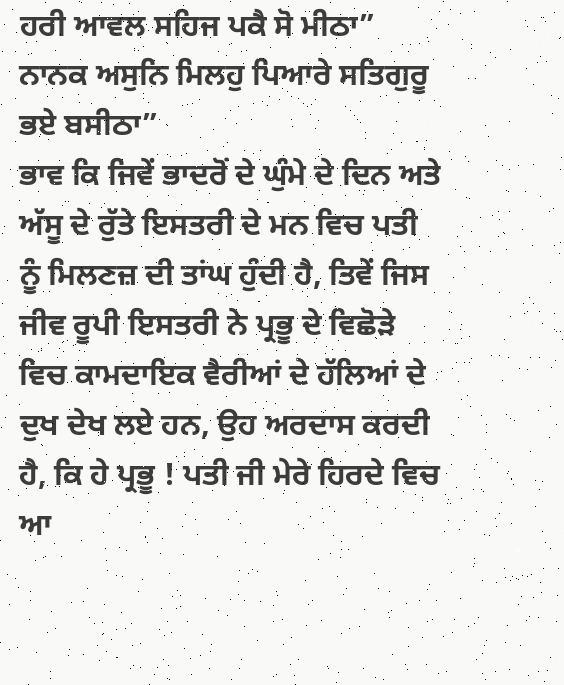ਹਰੀ ਆਵਲ ਸਹਿਜ ਪਕੈ ਸੋ ਮੀਠਾ” ਨਾਨਕ ਅਸੁਨਿ ਮਿਲਹੁ ਪਿਆਰੇ ਸਤਿਗੁਰੂ ਭਏ ਬਸੀਠਾ”
ਭਾਵ ਕਿ ਜਿਵੇਂ ਭਾਦਰੋਂ ਦੇ ਘੁੰਮੇ ਦੇ ਦਿਨ ਅਤੇ ਅੱਸੂ ਦੇ ਰੁੱਤੇ ਇਸਤਰੀ ਦੇ ਮਨ ਵਿਚ ਪਤੀ ਨੂੰ ਮਿਲਣਜ਼ ਦੀ ਤਾਂਘ ਹੁੰਦੀ ਹੈ, ਤਿਵੇਂ ਜਿਸ ਜੀਵ ਰੂਪੀ ਇਸਤਰੀ ਨੇ ਪ੍ਰਭੂ ਦੇ ਵਿਛੋੜੇ ਵਿਚ ਕਾਮਦਾਇਕ ਵੈਰੀਆਂ ਦੇ ਹੱਲਿਆਂ ਦੇ ਦੁਖ ਦੇਖ ਲਏ ਹਨ, ਉਹ ਅਰਦਾਸ ਕਰਦੀ ਹੈ, ਕਿ ਹੇ ਪ੍ਰਭੂ ! ਪਤੀ ਜੀ ਮੇਰੇ ਹਿਰਦੇ ਵਿਚ ਆ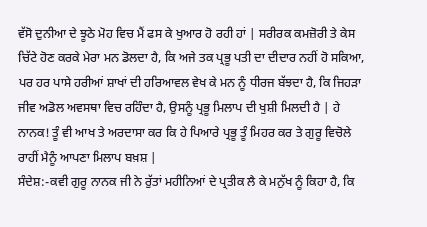ਵੱਸੋ ਦੁਨੀਆ ਦੇ ਝੂਠੇ ਮੋਹ ਵਿਚ ਮੈਂ ਫਸ ਕੇ ਖੁਆਰ ਹੋ ਰਹੀ ਹਾਂ | ਸਰੀਰਕ ਕਮਜ਼ੋਰੀ ਤੇ ਕੇਸ ਚਿੱਟੇ ਹੋਣ ਕਰਕੇ ਮੇਰਾ ਮਨ ਡੋਲਦਾ ਹੈ, ਕਿ ਅਜੇ ਤਕ ਪ੍ਰਭੂ ਪਤੀ ਦਾ ਦੀਦਾਰ ਨਹੀਂ ਹੋ ਸਕਿਆ, ਪਰ ਹਰ ਪਾਸੇ ਹਰੀਆਂ ਸ਼ਾਖਾਂ ਦੀ ਹਰਿਆਵਲ ਵੇਖ ਕੇ ਮਨ ਨੂੰ ਧੀਰਜ ਬੱਝਦਾ ਹੈ, ਕਿ ਜਿਹੜਾ ਜੀਵ ਅਡੋਲ ਅਵਸਥਾ ਵਿਚ ਰਹਿੰਦਾ ਹੈ, ਉਸਨੂੰ ਪ੍ਰਭੂ ਮਿਲਾਪ ਦੀ ਖੁਸ਼ੀ ਮਿਲਦੀ ਹੈ | ਹੇ ਨਾਨਕ! ਤੂੰ ਵੀ ਆਖ ਤੇ ਅਰਦਾਸਾ ਕਰ ਕਿ ਹੇ ਪਿਆਰੇ ਪ੍ਰਭੂ ਤੂੰ ਮਿਹਰ ਕਰ ਤੇ ਗੁਰੂ ਵਿਚੋਲੇ ਰਾਹੀਂ ਮੈਨੂੰ ਆਪਣਾ ਮਿਲਾਪ ਬਖ਼ਸ਼ |
ਸੰਦੇਸ਼:-ਕਵੀ ਗੁਰੂ ਨਾਨਕ ਜੀ ਨੇ ਰੁੱਤਾਂ ਮਹੀਨਿਆਂ ਦੇ ਪ੍ਰਤੀਕ ਲੈ ਕੇ ਮਨੁੱਖ ਨੂੰ ਕਿਹਾ ਹੈ, ਕਿ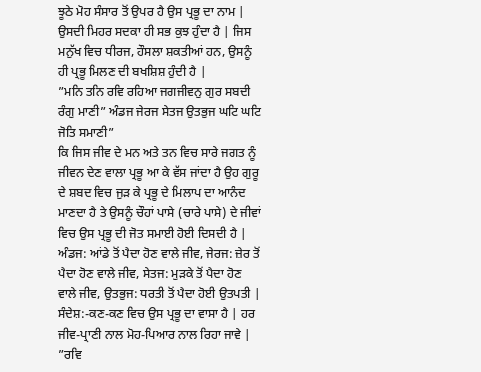ਝੂਠੇ ਮੋਹ ਸੰਸਾਰ ਤੋਂ ਉਪਰ ਹੈ ਉਸ ਪ੍ਰਭੂ ਦਾ ਨਾਮ | ਉਸਦੀ ਮਿਹਰ ਸਦਕਾ ਹੀ ਸਭ ਕੁਝ ਹੁੰਦਾ ਹੈ | ਜਿਸ ਮਨੁੱਖ ਵਿਚ ਧੀਰਜ, ਹੌਸਲਾ ਸ਼ਕਤੀਆਂ ਹਨ, ਉਸਨੂੰ ਹੀ ਪ੍ਰਭੂ ਮਿਲਣ ਦੀ ਬਖਸ਼ਿਸ਼ ਹੁੰਦੀ ਹੈ |
”ਮਨਿ ਤਨਿ ਰਵਿ ਰਹਿਆ ਜਗਜੀਵਨੁ ਗੁਰ ਸਬਦੀ ਰੰਗੁ ਮਾਣੀ” ਅੰਡਜ ਜੇਰਜ ਸੇਤਜ ਉਤਭੁਜ ਘਟਿ ਘਟਿ ਜੋਤਿ ਸਮਾਣੀ”
ਕਿ ਜਿਸ ਜੀਵ ਦੇ ਮਨ ਅਤੇ ਤਨ ਵਿਚ ਸਾਰੇ ਜਗਤ ਨੂੰ ਜੀਵਨ ਦੇਣ ਵਾਲਾ ਪ੍ਰਭੂ ਆ ਕੇ ਵੱਸ ਜਾਂਦਾ ਹੈ ਉਹ ਗੁਰੂ ਦੇ ਸ਼ਬਦ ਵਿਚ ਜੁੜ ਕੇ ਪ੍ਰਭੂ ਦੇ ਮਿਲਾਪ ਦਾ ਆਨੰਦ ਮਾਣਦਾ ਹੈ ਤੇ ਉਸਨੂੰ ਚੌਹਾਂ ਪਾਸੇ (ਚਾਰੇ ਪਾਸੇ) ਦੇ ਜੀਵਾਂ ਵਿਚ ਉਸ ਪ੍ਰਭੂ ਦੀ ਜੋਤ ਸਮਾਈ ਹੋਈ ਦਿਸਦੀ ਹੈ | ਅੰਡਜ: ਆਂਡੇ ਤੋਂ ਪੈਦਾ ਹੋਣ ਵਾਲੇ ਜੀਵ, ਜੇਰਜ: ਜ਼ੇਰ ਤੋਂ ਪੈਦਾ ਹੋਣ ਵਾਲੇ ਜੀਵ, ਸੇਤਜ: ਮੁੜਕੇ ਤੋਂ ਪੈਦਾ ਹੋਣ ਵਾਲੇ ਜੀਵ, ਉਤਭੁਜ: ਧਰਤੀ ਤੋਂ ਪੈਦਾ ਹੋਈ ਉਤਪਤੀ |
ਸੰਦੇਸ਼:-ਕਣ-ਕਣ ਵਿਚ ਉਸ ਪ੍ਰਭੂ ਦਾ ਵਾਸਾ ਹੈ | ਹਰ ਜੀਵ-ਪ੍ਰਾਣੀ ਨਾਲ ਮੋਹ-ਪਿਆਰ ਨਾਲ ਰਿਹਾ ਜਾਵੇ |
”ਰਵਿ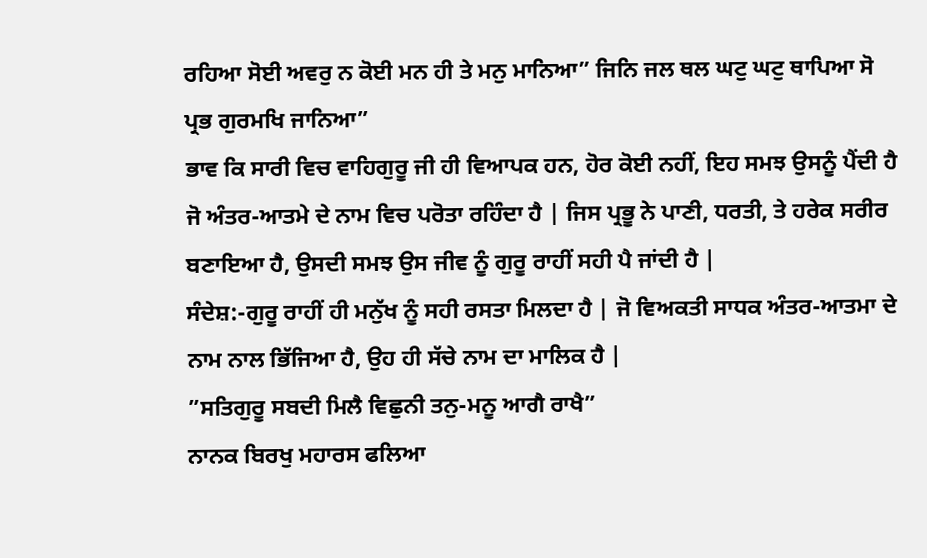ਰਹਿਆ ਸੋਈ ਅਵਰੁ ਨ ਕੋਈ ਮਨ ਹੀ ਤੇ ਮਨੁ ਮਾਨਿਆ” ਜਿਨਿ ਜਲ ਥਲ ਘਟੁ ਘਟੁ ਥਾਪਿਆ ਸੋ ਪ੍ਰਭ ਗੁਰਮਖਿ ਜਾਨਿਆ”
ਭਾਵ ਕਿ ਸਾਰੀ ਵਿਚ ਵਾਹਿਗੁਰੂ ਜੀ ਹੀ ਵਿਆਪਕ ਹਨ, ਹੋਰ ਕੋਈ ਨਹੀਂ, ਇਹ ਸਮਝ ਉਸਨੂੰ ਪੈਂਦੀ ਹੈ ਜੋ ਅੰਤਰ-ਆਤਮੇ ਦੇ ਨਾਮ ਵਿਚ ਪਰੋਤਾ ਰਹਿੰਦਾ ਹੈ | ਜਿਸ ਪ੍ਰਭੂ ਨੇ ਪਾਣੀ, ਧਰਤੀ, ਤੇ ਹਰੇਕ ਸਰੀਰ ਬਣਾਇਆ ਹੈ, ਉਸਦੀ ਸਮਝ ਉਸ ਜੀਵ ਨੂੰ ਗੁਰੂ ਰਾਹੀਂ ਸਹੀ ਪੈ ਜਾਂਦੀ ਹੈ |
ਸੰਦੇਸ਼:-ਗੁਰੂ ਰਾਹੀਂ ਹੀ ਮਨੁੱਖ ਨੂੰ ਸਹੀ ਰਸਤਾ ਮਿਲਦਾ ਹੈ | ਜੋ ਵਿਅਕਤੀ ਸਾਧਕ ਅੰਤਰ-ਆਤਮਾ ਦੇ ਨਾਮ ਨਾਲ ਭਿੱਜਿਆ ਹੈ, ਉਹ ਹੀ ਸੱਚੇ ਨਾਮ ਦਾ ਮਾਲਿਕ ਹੈ |
”ਸਤਿਗੁਰੂ ਸਬਦੀ ਮਿਲੈ ਵਿਛੁਨੀ ਤਨੁ-ਮਨੂ ਆਗੈ ਰਾਖੈ”
ਨਾਨਕ ਬਿਰਖੁ ਮਹਾਰਸ ਫਲਿਆ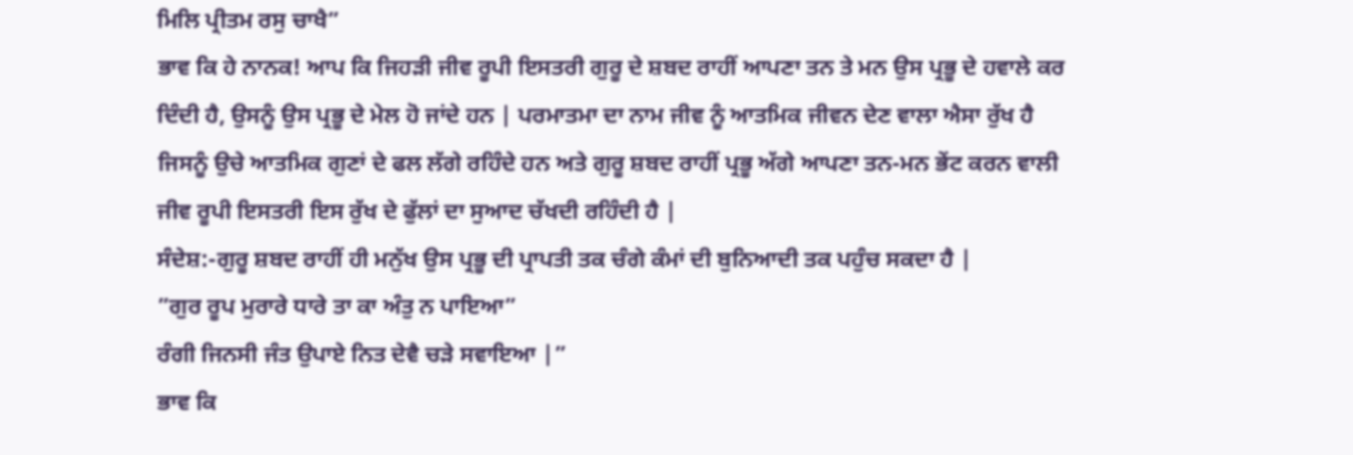ਮਿਲਿ ਪ੍ਰੀਤਮ ਰਸੁ ਚਾਖੈ”
ਭਾਵ ਕਿ ਹੇ ਨਾਨਕ! ਆਪ ਕਿ ਜਿਹੜੀ ਜੀਵ ਰੂਪੀ ਇਸਤਰੀ ਗੁਰੂ ਦੇ ਸ਼ਬਦ ਰਾਹੀਂ ਆਪਣਾ ਤਨ ਤੇ ਮਨ ਉਸ ਪ੍ਰਭੂ ਦੇ ਹਵਾਲੇ ਕਰ ਦਿੰਦੀ ਹੈ, ਉਸਨੂੰ ਉਸ ਪ੍ਰਭੂ ਦੇ ਮੇਲ ਹੋ ਜਾਂਦੇ ਹਨ | ਪਰਮਾਤਮਾ ਦਾ ਨਾਮ ਜੀਵ ਨੂੰ ਆਤਮਿਕ ਜੀਵਨ ਦੇਣ ਵਾਲਾ ਐਸਾ ਰੁੱਖ ਹੈ ਜਿਸਨੂੰ ਉਚੇ ਆਤਮਿਕ ਗੁਣਾਂ ਦੇ ਫਲ ਲੱਗੇ ਰਹਿੰਦੇ ਹਨ ਅਤੇ ਗੁਰੂ ਸ਼ਬਦ ਰਾਹੀਂ ਪ੍ਰਭੂ ਅੱਗੇ ਆਪਣਾ ਤਨ-ਮਨ ਭੇਂਟ ਕਰਨ ਵਾਲੀ ਜੀਵ ਰੂਪੀ ਇਸਤਰੀ ਇਸ ਰੁੱਖ ਦੇ ਫੁੱਲਾਂ ਦਾ ਸੁਆਦ ਚੱਖਦੀ ਰਹਿੰਦੀ ਹੈ |
ਸੰਦੇਸ਼:-ਗੁਰੂ ਸ਼ਬਦ ਰਾਹੀਂ ਹੀ ਮਨੁੱਖ ਉਸ ਪ੍ਰਭੂ ਦੀ ਪ੍ਰਾਪਤੀ ਤਕ ਚੰਗੇ ਕੰਮਾਂ ਦੀ ਬੁਨਿਆਦੀ ਤਕ ਪਹੁੰਚ ਸਕਦਾ ਹੈ |
”ਗੁਰ ਰੂਪ ਮੁਰਾਰੇ ਧਾਰੇ ਤਾ ਕਾ ਅੰਤੁ ਨ ਪਾਇਆ”
ਰੰਗੀ ਜਿਨਸੀ ਜੰਤ ਉਪਾਏ ਨਿਤ ਦੇਵੈ ਚੜੇ ਸਵਾਇਆ |”
ਭਾਵ ਕਿ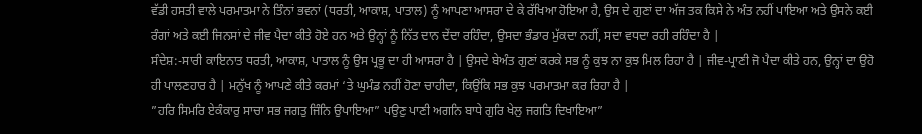ਵੱਡੀ ਹਸਤੀ ਵਾਲੇ ਪਰਮਾਤਮਾ ਨੇ ਤਿੰਨਾਂ ਭਵਨਾਂ (ਧਰਤੀ, ਆਕਾਸ਼, ਪਾਤਾਲ) ਨੂੰ ਆਪਣਾ ਆਸਰਾ ਦੇ ਕੇ ਰੱਖਿਆ ਹੋਇਆ ਹੈ, ਉਸ ਦੇ ਗੁਣਾਂ ਦਾ ਅੱਜ ਤਕ ਕਿਸੇ ਨੇ ਅੰਤ ਨਹੀਂ ਪਾਇਆ ਅਤੇ ਉਸਨੇ ਕਈ ਰੰਗਾਂ ਅਤੇ ਕਈ ਜਿਨਸਾਂ ਦੇ ਜੀਵ ਪੈਦਾ ਕੀਤੇ ਹੋਏ ਹਨ ਅਤੇ ਉਨ੍ਹਾਂ ਨੂੰ ਨਿੱਤ ਦਾਨ ਦੇਂਦਾ ਰਹਿੰਦਾ, ਉਸਦਾ ਭੰਡਾਰ ਮੁੱਕਦਾ ਨਹੀਂ, ਸਦਾ ਵਧਦਾ ਰਹੀ ਰਹਿੰਦਾ ਹੈ |
ਸੰਦੇਸ਼:-ਸਾਰੀ ਕਾਇਨਾਤ ਧਰਤੀ, ਆਕਾਸ਼, ਪਾਤਾਲ ਨੂੰ ਉਸ ਪ੍ਰਭੂ ਦਾ ਹੀ ਆਸਰਾ ਹੈ | ਉਸਦੇ ਬੇਅੰਤ ਗੁਣਾਂ ਕਰਕੇ ਸਭ ਨੂੰ ਕੁਝ ਨਾ ਕੁਝ ਮਿਲ ਰਿਹਾ ਹੈ | ਜੀਵ-ਪ੍ਰਾਣੀ ਜੋ ਪੈਦਾ ਕੀਤੇ ਹਨ, ਉਨ੍ਹਾਂ ਦਾ ਉਹੋ ਹੀ ਪਾਲਣਹਾਰ ਹੈ | ਮਨੁੱਖ ਨੂੰ ਆਪਣੇ ਕੀਤੇ ਕਰਮਾਂ ‘ਤੇ ਘੁਮੰਡ ਨਹੀਂ ਹੋਣਾ ਚਾਹੀਦਾ, ਕਿਉਂਕਿ ਸਭ ਕੁਝ ਪਰਮਾਤਮਾ ਕਰ ਰਿਹਾ ਹੈ |
”ਹਰਿ ਸਿਮਰਿ ਏਕੰਕਾਰੁ ਸਾਚਾ ਸਭ ਜਗਤੁ ਜਿੰਨਿ ਉਪਾਇਆ” ਪਉਣੁ ਪਾਣੀ ਅਗਨਿ ਬਾਧੇ ਗੁਰਿ ਖੇਲੁ ਜਗਤਿ ਦਿਖਾਇਆ”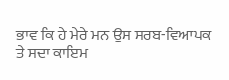ਭਾਵ ਕਿ ਹੇ ਮੇਰੇ ਮਨ ਉਸ ਸਰਬ-ਵਿਆਪਕ ਤੇ ਸਦਾ ਕਾਇਮ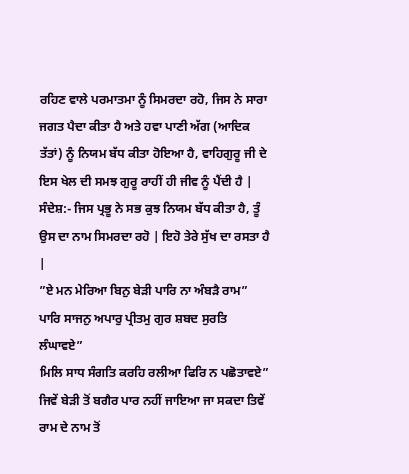ਰਹਿਣ ਵਾਲੇ ਪਰਮਾਤਮਾ ਨੂੰ ਸਿਮਰਦਾ ਰਹੋ, ਜਿਸ ਨੇ ਸਾਰਾ ਜਗਤ ਪੈਦਾ ਕੀਤਾ ਹੈ ਅਤੇ ਹਵਾ ਪਾਣੀ ਅੱਗ (ਆਦਿਕ ਤੱਤਾਂ) ਨੂੰ ਨਿਯਮ ਬੱਧ ਕੀਤਾ ਹੋਇਆ ਹੈ, ਵਾਹਿਗੁਰੂ ਜੀ ਦੇ ਇਸ ਖੇਲ ਦੀ ਸਮਝ ਗੁਰੂ ਰਾਹੀਂ ਹੀ ਜੀਵ ਨੂੰ ਪੈਂਦੀ ਹੈ |
ਸੰਦੇਸ਼:- ਜਿਸ ਪ੍ਰਭੂ ਨੇ ਸਭ ਕੁਝ ਨਿਯਮ ਬੱਧ ਕੀਤਾ ਹੈ, ਤੂੰ ਉਸ ਦਾ ਨਾਮ ਸਿਮਰਦਾ ਰਹੋ | ਇਹੋ ਤੇਰੇ ਸੁੱਖ ਦਾ ਰਸਤਾ ਹੈ |
”ਏ ਮਨ ਮੇਰਿਆ ਬਿਨੁ ਬੇੜੀ ਪਾਰਿ ਨਾ ਅੰਬੜੈ ਰਾਮ”
ਪਾਰਿ ਸਾਜਨੁ ਅਪਾਰੁ ਪ੍ਰੀਤਮੁ ਗੁਰ ਸ਼ਬਦ ਸੁਰਤਿ ਲੰਘਾਵਏ”
ਮਿਲਿ ਸਾਧ ਸੰਗਤਿ ਕਰਹਿ ਰਲੀਆ ਫਿਰਿ ਨ ਪਛੋਤਾਵਏ”
ਜਿਵੇਂ ਬੇੜੀ ਤੋਂ ਬਗੈਰ ਪਾਰ ਨਹੀਂ ਜਾਇਆ ਜਾ ਸਕਦਾ ਤਿਵੇਂ ਰਾਮ ਦੇ ਨਾਮ ਤੋਂ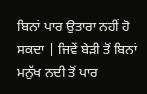ਬਿਨਾਂ ਪਾਰ ਉਤਾਰਾ ਨਹੀਂ ਹੋ ਸਕਦਾ | ਜਿਵੇਂ ਬੇੜੀ ਤੋਂ ਬਿਨਾਂ ਮਨੁੱਖ ਨਦੀ ਤੋਂ ਪਾਰ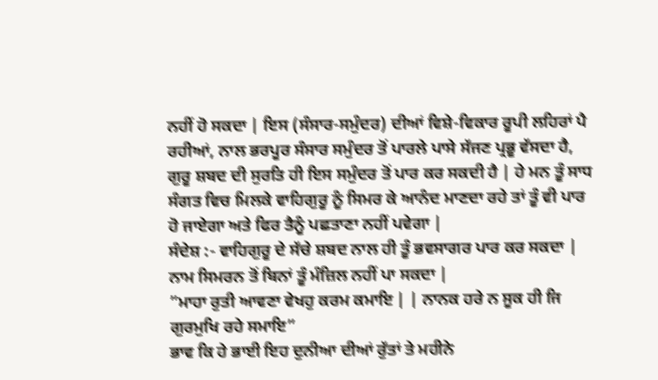ਨਹੀਂ ਹੋ ਸਕਦਾ | ਇਸ (ਸੰਸਾਰ-ਸਮੁੰਦਰ) ਦੀਆਂ ਵਿਸ਼ੇ-ਵਿਕਾਰ ਰੂਪੀ ਲਹਿਰਾਂ ਪੈ ਰਹੀਆਂ, ਨਾਲ ਭਰਪੂਰ ਸੰਸਾਰ ਸਮੁੰਦਰ ਤੋਂ ਪਾਰਲੇ ਪਾਸੇ ਸੱਜਣ ਪ੍ਰਭੂ ਵੱਸਦਾ ਹੈ, ਗੁਰੂ ਸ਼ਬਦ ਦੀ ਸੁਰਤਿ ਹੀ ਇਸ ਸਮੁੰਦਰ ਤੋਂ ਪਾਰ ਕਰ ਸਕਦੀ ਹੈ | ਹੇ ਮਨ ਤੂੰ ਸਾਧ ਸੰਗਤ ਵਿਚ ਮਿਲਕੇ ਵਾਹਿਗੁਰੂ ਨੂੰ ਸਿਮਰ ਕੇ ਆਨੰਦ ਮਾਣਦਾ ਰਹੇ ਤਾਂ ਤੂੰ ਵੀ ਪਾਰ ਹੋ ਜਾਏਗਾ ਅਤੇ ਫਿਰ ਤੈਨੂੰ ਪਛਤਾਣਾ ਨਹੀਂ ਪਵੇਗਾ |
ਸੰਦੇਸ਼ :- ਵਾਹਿਗੁਰੂ ਦੇ ਸੱਚੇ ਸ਼ਬਦ ਨਾਲ ਹੀ ਤੂੰ ਭਵਸਾਗਰ ਪਾਰ ਕਰ ਸਕਦਾ | ਨਾਮ ਸਿਮਰਨ ਤੋਂ ਬਿਨਾਂ ਤੂੰ ਮੰਜ਼ਿਲ ਨਹੀਂ ਪਾ ਸਕਦਾ |
”ਮਾਹਾ ਰੁਤੀ ਆਵਣਾ ਵੇਖਹੁ ਕਰਮ ਕਮਾਇ | | ਨਾਨਕ ਹਰੇ ਨ ਸੂਕ ਹੀ ਜਿ ਗੁਰਮੁਖਿ ਰਹੇ ਸਮਾਇ”
ਭਾਵ ਕਿ ਹੇ ਭਾਈ ਇਹ ਦੁਨੀਆ ਦੀਆਂ ਰੁੱਤਾਂ ਤੇ ਮਹੀਨੇ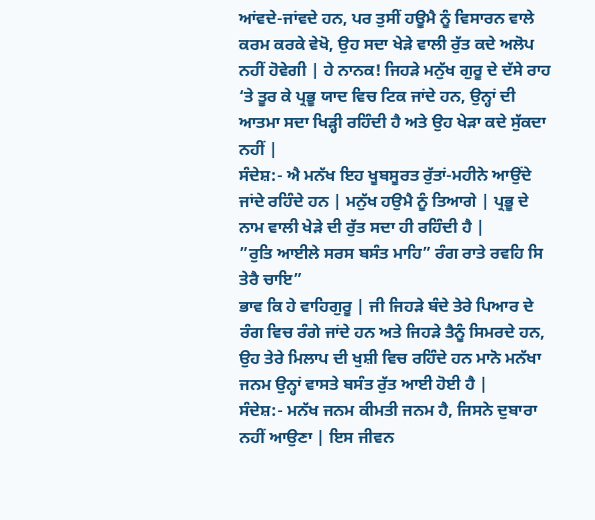ਆਂਵਦੇ-ਜਾਂਵਦੇ ਹਨ, ਪਰ ਤੁਸੀਂ ਹਊਮੈ ਨੂੰ ਵਿਸਾਰਨ ਵਾਲੇ ਕਰਮ ਕਰਕੇ ਵੇਖੋ, ਉਹ ਸਦਾ ਖੇੜੇ ਵਾਲੀ ਰੁੱਤ ਕਦੇ ਅਲੋਪ ਨਹੀਂ ਹੋਵੇਗੀ | ਹੇ ਨਾਨਕ! ਜਿਹੜੇ ਮਨੁੱਖ ਗੁਰੂ ਦੇ ਦੱਸੇ ਰਾਹ ‘ਤੇ ਤੂਰ ਕੇ ਪ੍ਰਭੂ ਯਾਦ ਵਿਚ ਟਿਕ ਜਾਂਦੇ ਹਨ, ਉਨ੍ਹਾਂ ਦੀ ਆਤਮਾ ਸਦਾ ਖਿੜ੍ਹੀ ਰਹਿੰਦੀ ਹੈ ਅਤੇ ਉਹ ਖੇੜਾ ਕਦੇ ਸੁੱਕਦਾ ਨਹੀਂ |
ਸੰਦੇਸ਼:- ਐ ਮਨੱਖ ਇਹ ਖੂਬਸੂਰਤ ਰੁੱਤਾਂ-ਮਹੀਨੇ ਆਉਂਦੇ ਜਾਂਦੇ ਰਹਿੰਦੇ ਹਨ | ਮਨੁੱਖ ਹਉਮੈ ਨੂੰ ਤਿਆਗੇ | ਪ੍ਰਭੂ ਦੇ ਨਾਮ ਵਾਲੀ ਖੇੜੇ ਦੀ ਰੁੱਤ ਸਦਾ ਹੀ ਰਹਿੰਦੀ ਹੈ |
”ਰੁਤਿ ਆਈਲੇ ਸਰਸ ਬਸੰਤ ਮਾਹਿ” ਰੰਗ ਰਾਤੇ ਰਵਹਿ ਸਿ ਤੇਰੈ ਚਾਇ”
ਭਾਵ ਕਿ ਹੇ ਵਾਹਿਗੁਰੂ | ਜੀ ਜਿਹੜੇ ਬੰਦੇ ਤੇਰੇ ਪਿਆਰ ਦੇ ਰੰਗ ਵਿਚ ਰੰਗੇ ਜਾਂਦੇ ਹਨ ਅਤੇ ਜਿਹੜੇ ਤੈਨੂੰ ਸਿਮਰਦੇ ਹਨ, ਉਹ ਤੇਰੇ ਮਿਲਾਪ ਦੀ ਖੁਸ਼ੀ ਵਿਚ ਰਹਿੰਦੇ ਹਨ ਮਾਨੋ ਮਨੱਖਾ ਜਨਮ ਉਨ੍ਹਾਂ ਵਾਸਤੇ ਬਸੰਤ ਰੁੱਤ ਆਈ ਹੋਈ ਹੈ |
ਸੰਦੇਸ਼:- ਮਨੱਖ ਜਨਮ ਕੀਮਤੀ ਜਨਮ ਹੈ, ਜਿਸਨੇ ਦੁਬਾਰਾ ਨਹੀਂ ਆਉਣਾ | ਇਸ ਜੀਵਨ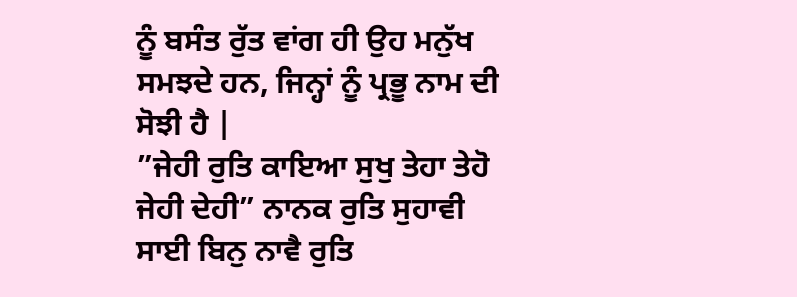ਨੂੰ ਬਸੰਤ ਰੁੱਤ ਵਾਂਗ ਹੀ ਉਹ ਮਨੁੱਖ ਸਮਝਦੇ ਹਨ, ਜਿਨ੍ਹਾਂ ਨੂੰ ਪ੍ਰਭੂ ਨਾਮ ਦੀ ਸੋਝੀ ਹੈ |
”ਜੇਹੀ ਰੁਤਿ ਕਾਇਆ ਸੁਖੁ ਤੇਹਾ ਤੇਹੋ ਜੇਹੀ ਦੇਹੀ” ਨਾਨਕ ਰੁਤਿ ਸੁਹਾਵੀ ਸਾਈ ਬਿਨੁ ਨਾਵੈ ਰੁਤਿ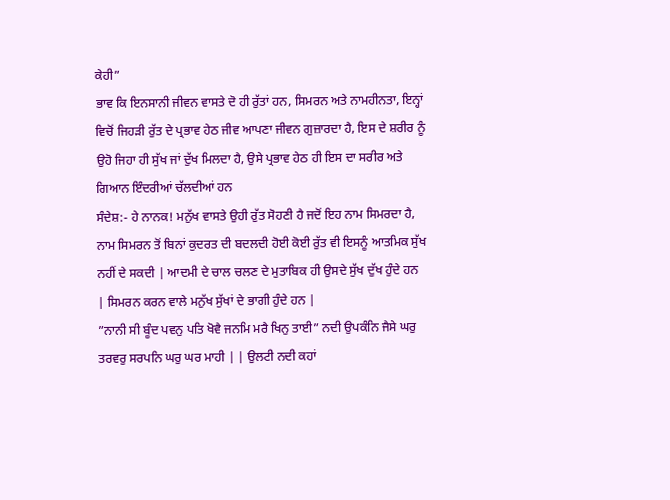ਕੇਹੀ”
ਭਾਵ ਕਿ ਇਨਸਾਨੀ ਜੀਵਨ ਵਾਸਤੇ ਦੋ ਹੀ ਰੁੱਤਾਂ ਹਨ, ਸਿਮਰਨ ਅਤੇ ਨਾਮਹੀਨਤਾ, ਇਨ੍ਹਾਂ ਵਿਚੋਂ ਜਿਹੜੀ ਰੁੱਤ ਦੇ ਪ੍ਰਭਾਵ ਹੇਠ ਜੀਵ ਆਪਣਾ ਜੀਵਨ ਗੁਜ਼ਾਰਦਾ ਹੈ, ਇਸ ਦੇ ਸ਼ਰੀਰ ਨੂੰ ਉਹੋ ਜਿਹਾ ਹੀ ਸੁੱਖ ਜਾਂ ਦੁੱਖ ਮਿਲਦਾ ਹੈ, ਉਸੇ ਪ੍ਰਭਾਵ ਹੇਠ ਹੀ ਇਸ ਦਾ ਸਰੀਰ ਅਤੇ ਗਿਆਨ ਇੰਦਰੀਆਂ ਚੱਲਦੀਆਂ ਹਨ
ਸੰਦੇਸ਼:- ਹੇ ਨਾਨਕ! ਮਨੁੱਖ ਵਾਸਤੇ ਉਹੀ ਰੁੱਤ ਸੋਹਣੀ ਹੈ ਜਦੋਂ ਇਹ ਨਾਮ ਸਿਮਰਦਾ ਹੈ, ਨਾਮ ਸਿਮਰਨ ਤੋਂ ਬਿਨਾਂ ਕੁਦਰਤ ਦੀ ਬਦਲਦੀ ਹੋਈ ਕੋਈ ਰੁੱਤ ਵੀ ਇਸਨੂੰ ਆਤਮਿਕ ਸੁੱਖ ਨਹੀਂ ਦੇ ਸਕਦੀ | ਆਦਮੀ ਦੇ ਚਾਲ ਚਲਣ ਦੇ ਮੁਤਾਬਿਕ ਹੀ ਉਸਦੇ ਸੁੱਖ ਦੁੱਖ ਹੁੰਦੇ ਹਨ | ਸਿਮਰਨ ਕਰਨ ਵਾਲੇ ਮਨੁੱਖ ਸੁੱਖਾਂ ਦੇ ਭਾਗੀ ਹੁੰਦੇ ਹਨ |
”ਨਾਨੀ ਸੀ ਬੂੰਦ ਪਵਨੁ ਪਤਿ ਖੋਵੈ ਜਨਮਿ ਮਰੈ ਖਿਨੁ ਤਾਈ” ਨਦੀ ਉਪਕੰਨਿ ਜੈਸੇ ਘਰੁ ਤਰਵਰੁ ਸਰਪਨਿ ਘਰੁ ਘਰ ਮਾਹੀ | | ਉਲਟੀ ਨਦੀ ਕਹਾਂ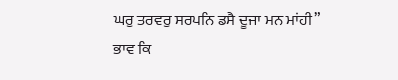ਘਰੁ ਤਰਵਰੁ ਸਰਪਨਿ ਡਸੈ ਦੂਜਾ ਮਨ ਮਾਂਹੀ”
ਭਾਵ ਕਿ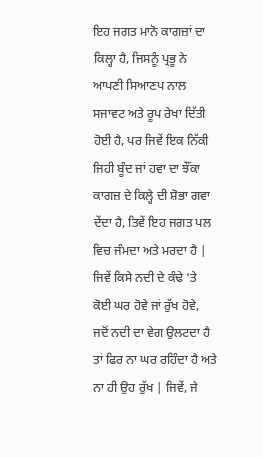ਇਹ ਜਗਤ ਮਾਨੋ ਕਾਗਜ਼ਾਂ ਦਾ ਕਿਲ੍ਹਾ ਹੈ, ਜਿਸਨੂੰ ਪ੍ਰਭੂ ਨੇ ਆਪਣੀ ਸਿਆਣਪ ਨਾਲ ਸਜਾਵਟ ਅਤੇ ਰੂਪ ਰੇਖਾ ਦਿੱਤੀ ਹੋਈ ਹੈ, ਪਰ ਜਿਵੇਂ ਇਕ ਨਿੱਕੀ ਜਿਹੀ ਬੂੰਦ ਜਾਂ ਹਵਾ ਦਾ ਝੌਂਕਾ ਕਾਗਜ਼ ਦੇ ਕਿਲ੍ਹੇ ਦੀ ਸ਼ੋਭਾ ਗਵਾ ਦੇਂਦਾ ਹੈ, ਤਿਵੇਂ ਇਹ ਜਗਤ ਪਲ ਵਿਚ ਜੰਮਦਾ ਅਤੇ ਮਰਦਾ ਹੈ | ਜਿਵੇਂ ਕਿਸੇ ਨਦੀ ਦੇ ਕੰਢੇ ‘ਤੇ ਕੋਈ ਘਰ ਹੋਵੇ ਜਾਂ ਰੁੱਖ ਹੋਵੇ, ਜਦੋਂ ਨਦੀ ਦਾ ਵੇਗ ਉਲਟਦਾ ਹੈ ਤਾਂ ਫਿਰ ਨਾ ਘਰ ਰਹਿੰਦਾ ਹੈ ਅਤੇ ਨਾ ਹੀ ਉਹ ਰੁੱਖ | ਜਿਵੇਂ, ਜੇ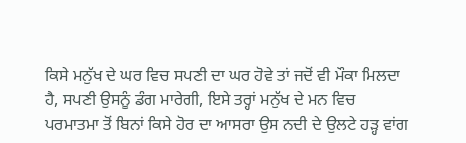ਕਿਸੇ ਮਨੁੱਖ ਦੇ ਘਰ ਵਿਚ ਸਪਣੀ ਦਾ ਘਰ ਹੋਵੇ ਤਾਂ ਜਦੋਂ ਵੀ ਮੌਕਾ ਮਿਲਦਾ ਹੈ, ਸਪਣੀ ਉਸਨੂੰ ਡੰਗ ਮਾਰੇਗੀ, ਇਸੇ ਤਰ੍ਹਾਂ ਮਨੁੱਖ ਦੇ ਮਨ ਵਿਚ ਪਰਮਾਤਮਾ ਤੋਂ ਬਿਨਾਂ ਕਿਸੇ ਹੋਰ ਦਾ ਆਸਰਾ ਉਸ ਨਦੀ ਦੇ ਉਲਟੇ ਹੜ੍ਹ ਵਾਂਗ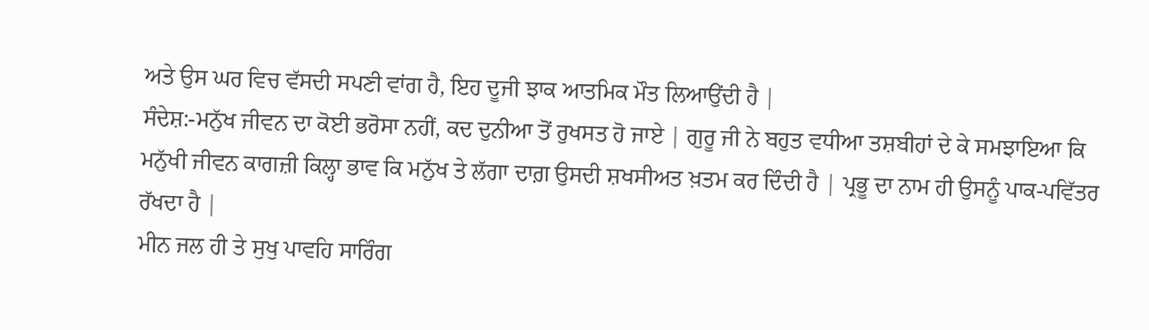ਅਤੇ ਉਸ ਘਰ ਵਿਚ ਵੱਸਦੀ ਸਪਣੀ ਵਾਂਗ ਹੈ, ਇਹ ਦੂਜੀ ਝਾਕ ਆਤਮਿਕ ਮੌਤ ਲਿਆਉਂਦੀ ਹੈ |
ਸੰਦੇਸ਼:-ਮਨੁੱਖ ਜੀਵਨ ਦਾ ਕੋਈ ਭਰੋਸਾ ਨਹੀਂ, ਕਦ ਦੁਨੀਆ ਤੋਂ ਰੁਖਸਤ ਹੋ ਜਾਏ | ਗੁਰੂ ਜੀ ਨੇ ਬਹੁਤ ਵਧੀਆ ਤਸ਼ਬੀਹਾਂ ਦੇ ਕੇ ਸਮਝਾਇਆ ਕਿ ਮਨੁੱਖੀ ਜੀਵਨ ਕਾਗਜ਼ੀ ਕਿਲ੍ਹਾ ਭਾਵ ਕਿ ਮਨੁੱਖ ਤੇ ਲੱਗਾ ਦਾਗ਼ ਉਸਦੀ ਸ਼ਖਸੀਅਤ ਖ਼ਤਮ ਕਰ ਦਿੰਦੀ ਹੈ | ਪ੍ਰਭੂ ਦਾ ਨਾਮ ਹੀ ਉਸਨੂੰ ਪਾਕ-ਪਵਿੱਤਰ ਰੱਖਦਾ ਹੈ |
ਮੀਨ ਜਲ ਹੀ ਤੇ ਸੁਖੁ ਪਾਵਹਿ ਸਾਰਿੰਗ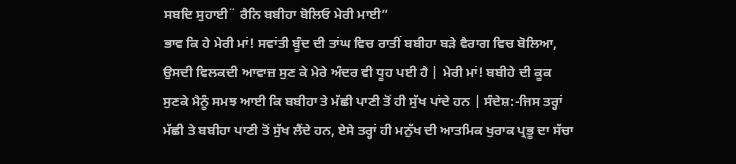ਸਬਦਿ ਸੁਹਾਈ¨ ਰੈਨਿ ਬਬੀਹਾ ਬੋਲਿਓ ਮੇਰੀ ਮਾਈ”
ਭਾਵ ਕਿ ਹੇ ਮੇਰੀ ਮਾਂ! ਸਵਾਂਤੀ ਬੂੰਦ ਦੀ ਤਾਂਘ ਵਿਚ ਰਾਤੀਂ ਬਬੀਹਾ ਬੜੇ ਵੈਰਾਗ ਵਿਚ ਬੋਲਿਆ, ਉਸਦੀ ਵਿਲਕਦੀ ਆਵਾਜ਼ ਸੁਣ ਕੇ ਮੇਰੇ ਅੰਦਰ ਵੀ ਧੂਹ ਪਈ ਹੈ | ਮੇਰੀ ਮਾਂ! ਬਬੀਹੇ ਦੀ ਕੂਕ ਸੁਣਕੇ ਮੈਨੂੰ ਸਮਝ ਆਈ ਕਿ ਬਬੀਹਾ ਤੇ ਮੱਛੀ ਪਾਣੀ ਤੋਂ ਹੀ ਸੁੱਖ ਪਾਂਦੇ ਹਨ | ਸੰਦੇਸ਼:-ਜਿਸ ਤਰ੍ਹਾਂ ਮੱਛੀ ਤੇ ਬਬੀਹਾ ਪਾਣੀ ਤੋਂ ਸੁੱਖ ਲੈਂਦੇ ਹਨ, ਏਸੇ ਤਰ੍ਹਾਂ ਹੀ ਮਨੁੱਖ ਦੀ ਆਤਮਿਕ ਖੁਰਾਕ ਪ੍ਰਭੂ ਦਾ ਸੱਚਾ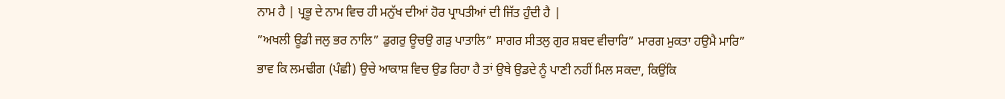ਨਾਮ ਹੈ | ਪ੍ਰਭੂ ਦੇ ਨਾਮ ਵਿਚ ਹੀ ਮਨੁੱਖ ਦੀਆਂ ਹੋਰ ਪ੍ਰਾਪਤੀਆਂ ਦੀ ਜਿੱਤ ਹੁੰਦੀ ਹੈ |
”ਅਖਲੀ ਊਡੀ ਜਲੁ ਭਰ ਨਾਲਿ” ਡੁਗਰੁ ਊਚਉ ਗੜੁ ਪਾਤਾਲਿ” ਸਾਗਰ ਸੀਤਲੁ ਗੁਰ ਸ਼ਬਦ ਵੀਚਾਰਿ” ਮਾਰਗ ਮੁਕਤਾ ਹਉਮੈ ਮਾਰਿ”
ਭਾਵ ਕਿ ਲਮਢੀਗ (ਪੰਛੀ) ਉਚੇ ਆਕਾਸ਼ ਵਿਚ ਉਡ ਰਿਹਾ ਹੈ ਤਾਂ ਉਥੇ ਉਡਦੇ ਨੂੰ ਪਾਣੀ ਨਹੀਂ ਮਿਲ ਸਕਦਾ, ਕਿਉਂਕਿ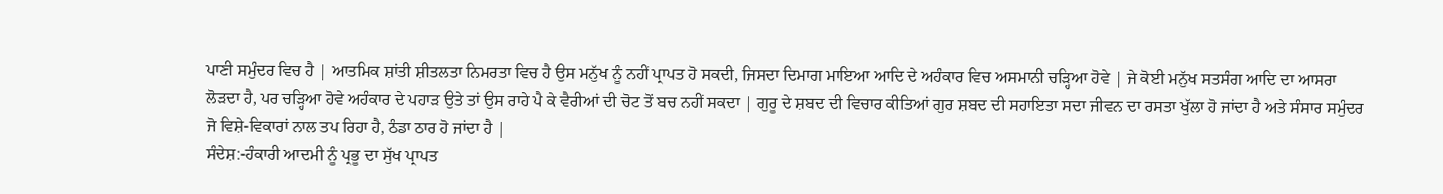ਪਾਣੀ ਸਮੁੰਦਰ ਵਿਚ ਹੈ | ਆਤਮਿਕ ਸ਼ਾਂਤੀ ਸ਼ੀਤਲਤਾ ਨਿਮਰਤਾ ਵਿਚ ਹੈ ਉਸ ਮਨੁੱਖ ਨੂੰ ਨਹੀਂ ਪ੍ਰਾਪਤ ਹੋ ਸਕਦੀ, ਜਿਸਦਾ ਦਿਮਾਗ ਮਾਇਆ ਆਦਿ ਦੇ ਅਹੰਕਾਰ ਵਿਚ ਅਸਮਾਨੀ ਚੜ੍ਹਿਆ ਹੋਵੇ | ਜੇ ਕੋਈ ਮਨੁੱਖ ਸਤਸੰਗ ਆਦਿ ਦਾ ਆਸਰਾ ਲੋੜਦਾ ਹੈ, ਪਰ ਚੜ੍ਹਿਆ ਹੋਵੇ ਅਹੰਕਾਰ ਦੇ ਪਹਾੜ ਉਤੇ ਤਾਂ ਉਸ ਰਾਹੇ ਪੈ ਕੇ ਵੈਰੀਆਂ ਦੀ ਚੋਟ ਤੋਂ ਬਚ ਨਹੀਂ ਸਕਦਾ | ਗੁਰੂ ਦੇ ਸ਼ਬਦ ਦੀ ਵਿਚਾਰ ਕੀਤਿਆਂ ਗੁਰ ਸ਼ਬਦ ਦੀ ਸਹਾਇਤਾ ਸਦਾ ਜੀਵਨ ਦਾ ਰਸਤਾ ਖੁੱਲਾ ਹੋ ਜਾਂਦਾ ਹੈ ਅਤੇ ਸੰਸਾਰ ਸਮੁੰਦਰ ਜੋ ਵਿਸ਼ੇ-ਵਿਕਾਰਾਂ ਨਾਲ ਤਪ ਰਿਹਾ ਹੈ, ਠੰਡਾ ਠਾਰ ਹੋ ਜਾਂਦਾ ਹੈ |
ਸੰਦੇਸ਼:-ਹੰਕਾਰੀ ਆਦਮੀ ਨੂੰ ਪ੍ਰਭੂ ਦਾ ਸੁੱਖ ਪ੍ਰਾਪਤ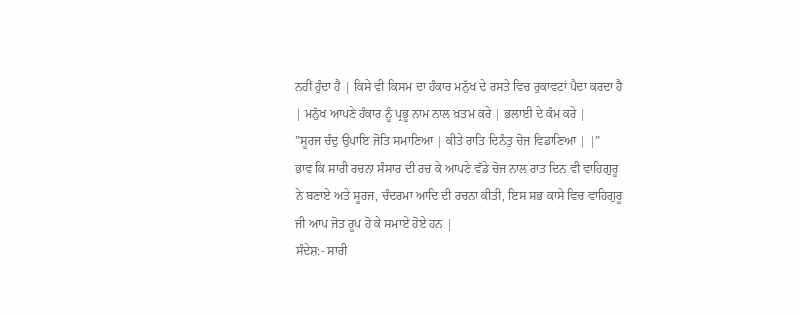ਨਹੀਂ ਹੁੰਦਾ ਹੈ | ਕਿਸੇ ਵੀ ਕਿਸਮ ਦਾ ਹੰਕਾਰ ਮਨੁੱਖ ਦੇ ਰਸਤੇ ਵਿਚ ਰੁਕਾਵਟਾਂ ਪੈਦਾ ਕਰਦਾ ਹੈ | ਮਨੁੱਖ ਆਪਣੇ ਹੰਕਾਰ ਨੂੰ ਪ੍ਰਭੂ ਨਾਮ ਨਾਲ ਖ਼ਤਮ ਕਰੇ | ਭਲਾਈ ਦੇ ਕੰਮ ਕਰੇ |
”ਸੂਰਜ ਚੰਦੁ ਉਪਾਇ ਜੋਤਿ ਸਮਾਣਿਆ | ਕੀਤੇ ਰਾਤਿ ਦਿਨੰਤੁ ਚੋਜ ਵਿਡਾਣਿਆ | |”
ਭਾਵ ਕਿ ਸਾਰੀ ਰਚਨਾ ਸੰਸਾਰ ਦੀ ਰਚ ਕੇ ਆਪਣੇ ਵੱਡੇ ਚੋਜ ਨਾਲ ਰਾਤ ਦਿਨ ਵੀ ਵਾਹਿਗੁਰੂ ਨੇ ਬਣਾਏ ਅਤੇ ਸੂਰਜ, ਚੰਦਰਮਾ ਆਦਿ ਦੀ ਰਚਨਾ ਕੀਤੀ, ਇਸ ਸਭ ਕਾਸੇ ਵਿਚ ਵਾਹਿਗੁਰੂ ਜੀ ਆਪ ਜੋਤ ਰੂਪ ਹੋ ਕੇ ਸਮਾਏ ਹੋਏ ਹਨ |
ਸੰਦੇਸ਼:- ਸਾਰੀ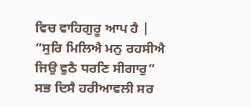ਵਿਚ ਵਾਹਿਗੁਰੂ ਆਪ ਹੈ |
”ਸੁਰਿ ਮਿਲਿਐ ਮਨੁ ਰਹਸੀਐ ਜਿਉ ਵੁਠੈ ਧਰਣਿ ਸੀਗਾਰੁ”
ਸਭ ਦਿਸੈ ਹਰੀਆਵਲੀ ਸਰ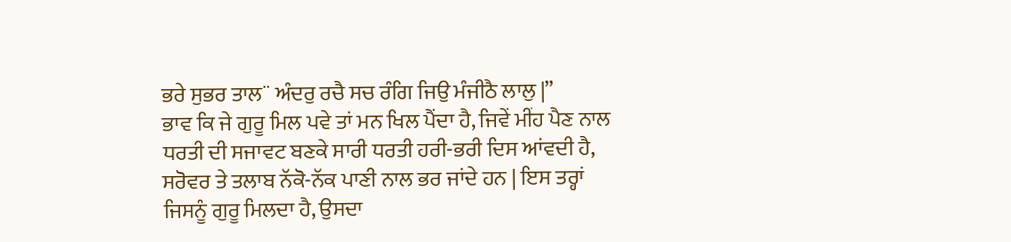ਭਰੇ ਸੁਭਰ ਤਾਲ¨ ਅੰਦਰੁ ਰਚੈ ਸਚ ਰੰਗਿ ਜਿਉ ਮੰਜੀਠੈ ਲਾਲੁ |”
ਭਾਵ ਕਿ ਜੇ ਗੁਰੂ ਮਿਲ ਪਵੇ ਤਾਂ ਮਨ ਖਿਲ ਪੈਂਦਾ ਹੈ, ਜਿਵੇਂ ਮੀਂਹ ਪੈਣ ਨਾਲ ਧਰਤੀ ਦੀ ਸਜਾਵਟ ਬਣਕੇ ਸਾਰੀ ਧਰਤੀ ਹਰੀ-ਭਰੀ ਦਿਸ ਆਂਵਦੀ ਹੈ, ਸਰੋਵਰ ਤੇ ਤਲਾਬ ਨੱਕੋ-ਨੱਕ ਪਾਣੀ ਨਾਲ ਭਰ ਜਾਂਦੇ ਹਨ | ਇਸ ਤਰ੍ਹਾਂ ਜਿਸਨੂੰ ਗੁਰੂ ਮਿਲਦਾ ਹੈ, ਉਸਦਾ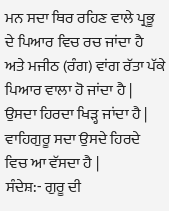ਮਨ ਸਦਾ ਥਿਰ ਰਹਿਣ ਵਾਲੇ ਪ੍ਰਭੂ ਦੇ ਪਿਆਰ ਵਿਚ ਰਚ ਜਾਂਦਾ ਹੈ ਅਤੇ ਮਜੀਠ (ਰੰਗ) ਵਾਂਗ ਰੱਤਾ ਪੱਕੇ ਪਿਆਰ ਵਾਲਾ ਹੋ ਜਾਂਦਾ ਹੈ | ਉਸਦਾ ਹਿਰਦਾ ਖਿੜ੍ਹ ਜਾਂਦਾ ਹੈ | ਵਾਹਿਗੁਰੂ ਸਦਾ ਉਸਦੇ ਹਿਰਦੇ ਵਿਚ ਆ ਵੱਸਦਾ ਹੈ |
ਸੰਦੇਸ਼:- ਗੁਰੂ ਦੀ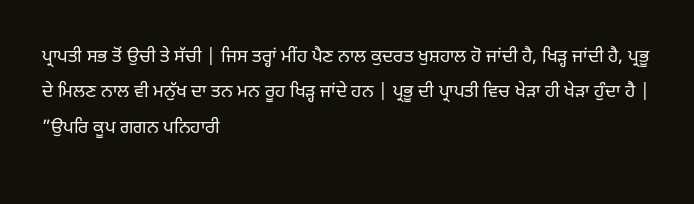ਪ੍ਰਾਪਤੀ ਸਭ ਤੋਂ ਉਚੀ ਤੇ ਸੱਚੀ | ਜਿਸ ਤਰ੍ਹਾਂ ਮੀਂਹ ਪੈਣ ਨਾਲ ਕੁਦਰਤ ਖੁਸ਼ਹਾਲ ਹੋ ਜਾਂਦੀ ਹੈ, ਖਿੜ੍ਹ ਜਾਂਦੀ ਹੈ, ਪ੍ਰਭੂ ਦੇ ਮਿਲਣ ਨਾਲ ਵੀ ਮਨੁੱਖ ਦਾ ਤਨ ਮਨ ਰੂਹ ਖਿੜ੍ਹ ਜਾਂਦੇ ਹਨ | ਪ੍ਰਭੂ ਦੀ ਪ੍ਰਾਪਤੀ ਵਿਚ ਖੇੜਾ ਹੀ ਖੇੜਾ ਹੁੰਦਾ ਹੈ |
”ਉਪਰਿ ਕੂਪ ਗਗਨ ਪਨਿਹਾਰੀ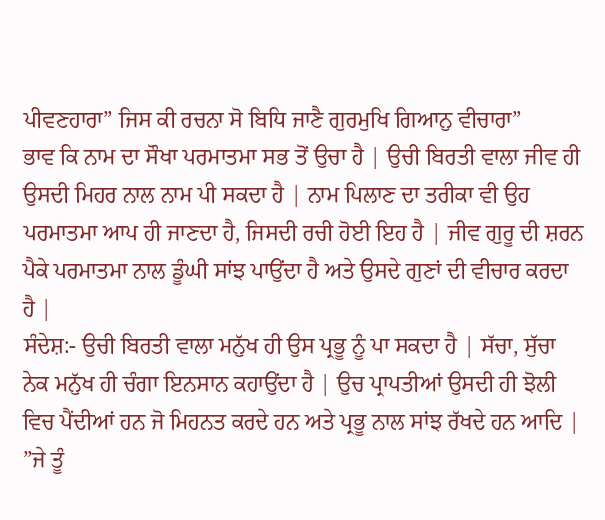ਪੀਵਣਹਾਰਾ” ਜਿਸ ਕੀ ਰਚਨਾ ਸੋ ਬਿਧਿ ਜਾਣੈ ਗੁਰਮੁਖਿ ਗਿਆਨੁ ਵੀਚਾਰਾ”
ਭਾਵ ਕਿ ਨਾਮ ਦਾ ਸੌਖਾ ਪਰਮਾਤਮਾ ਸਭ ਤੋਂ ਉਚਾ ਹੈ | ਉਚੀ ਬਿਰਤੀ ਵਾਲਾ ਜੀਵ ਹੀ ਉਸਦੀ ਮਿਹਰ ਨਾਲ ਨਾਮ ਪੀ ਸਕਦਾ ਹੈ | ਨਾਮ ਪਿਲਾਣ ਦਾ ਤਰੀਕਾ ਵੀ ਉਹ ਪਰਮਾਤਮਾ ਆਪ ਹੀ ਜਾਣਦਾ ਹੈ, ਜਿਸਦੀ ਰਚੀ ਹੋਈ ਇਹ ਹੈ | ਜੀਵ ਗੁਰੂ ਦੀ ਸ਼ਰਨ ਪੈਕੇ ਪਰਮਾਤਮਾ ਨਾਲ ਡੂੰਘੀ ਸਾਂਝ ਪਾਉਂਦਾ ਹੈ ਅਤੇ ਉਸਦੇ ਗੁਣਾਂ ਦੀ ਵੀਚਾਰ ਕਰਦਾ ਹੈ |
ਸੰਦੇਸ਼:- ਉਚੀ ਬਿਰਤੀ ਵਾਲਾ ਮਨੁੱਖ ਹੀ ਉਸ ਪ੍ਰਭੂ ਨੂੰ ਪਾ ਸਕਦਾ ਹੈ | ਸੱਚਾ, ਸੁੱਚਾ ਨੇਕ ਮਨੁੱਖ ਹੀ ਚੰਗਾ ਇਨਸਾਨ ਕਹਾਉਂਦਾ ਹੈ | ਉਚ ਪ੍ਰਾਪਤੀਆਂ ਉਸਦੀ ਹੀ ਝੋਲੀ ਵਿਚ ਪੈਂਦੀਆਂ ਹਨ ਜੋ ਮਿਹਨਤ ਕਰਦੇ ਹਨ ਅਤੇ ਪ੍ਰਭੂ ਨਾਲ ਸਾਂਝ ਰੱਖਦੇ ਹਨ ਆਦਿ |
”ਜੇ ਤੂੰ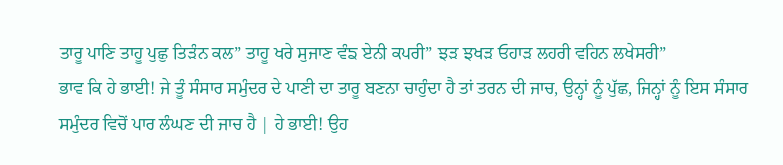ਤਾਰੂ ਪਾਣਿ ਤਾਹੂ ਪੁਛੁ ਤਿੜੰਨ ਕਲ” ਤਾਹੂ ਖਰੇ ਸੁਜਾਣ ਵੰਙ ਏਨੀ ਕਪਰੀ” ਝੜ ਝਖੜ ਓਹਾੜ ਲਹਰੀ ਵਹਿਨ ਲਖੇਸਰੀ”
ਭਾਵ ਕਿ ਹੇ ਭਾਈ! ਜੇ ਤੂੰ ਸੰਸਾਰ ਸਮੁੰਦਰ ਦੇ ਪਾਣੀ ਦਾ ਤਾਰੂ ਬਣਨਾ ਚਾਹੁੰਦਾ ਹੈ ਤਾਂ ਤਰਨ ਦੀ ਜਾਚ, ਉਨ੍ਹਾਂ ਨੂੰ ਪੁੱਛ, ਜਿਨ੍ਹਾਂ ਨੂੰ ਇਸ ਸੰਸਾਰ ਸਮੁੰਦਰ ਵਿਚੋਂ ਪਾਰ ਲੰਘਣ ਦੀ ਜਾਚ ਹੈ | ਹੇ ਭਾਈ! ਉਹ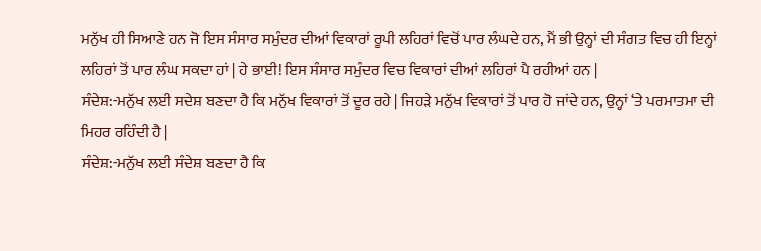ਮਨੁੱਖ ਹੀ ਸਿਆਣੇ ਹਨ ਜੋ ਇਸ ਸੰਸਾਰ ਸਮੁੰਦਰ ਦੀਆਂ ਵਿਕਾਰਾਂ ਰੂਪੀ ਲਹਿਰਾਂ ਵਿਚੋਂ ਪਾਰ ਲੰਘਦੇ ਹਨ, ਮੈਂ ਭੀ ਉਨ੍ਹਾਂ ਦੀ ਸੰਗਤ ਵਿਚ ਹੀ ਇਨ੍ਹਾਂ ਲਹਿਰਾਂ ਤੋਂ ਪਾਰ ਲੰਘ ਸਕਦਾ ਹਾਂ | ਹੇ ਭਾਈ! ਇਸ ਸੰਸਾਰ ਸਮੁੰਦਰ ਵਿਚ ਵਿਕਾਰਾਂ ਦੀਆਂ ਲਹਿਰਾਂ ਪੈ ਰਹੀਆਂ ਹਨ |
ਸੰਦੇਸ਼:-ਮਨੁੱਖ ਲਈ ਸਦੇਸ਼ ਬਣਦਾ ਹੈ ਕਿ ਮਨੁੱਖ ਵਿਕਾਰਾਂ ਤੋਂ ਦੂਰ ਰਹੇ | ਜਿਹੜੇ ਮਨੁੱਖ ਵਿਕਾਰਾਂ ਤੋਂ ਪਾਰ ਹੋ ਜਾਂਦੇ ਹਨ, ਉਨ੍ਹਾਂ ‘ਤੇ ਪਰਮਾਤਮਾ ਦੀ ਮਿਹਰ ਰਹਿੰਦੀ ਹੈ |
ਸੰਦੇਸ਼:-ਮਨੁੱਖ ਲਈ ਸੰਦੇਸ਼ ਬਣਦਾ ਹੈ ਕਿ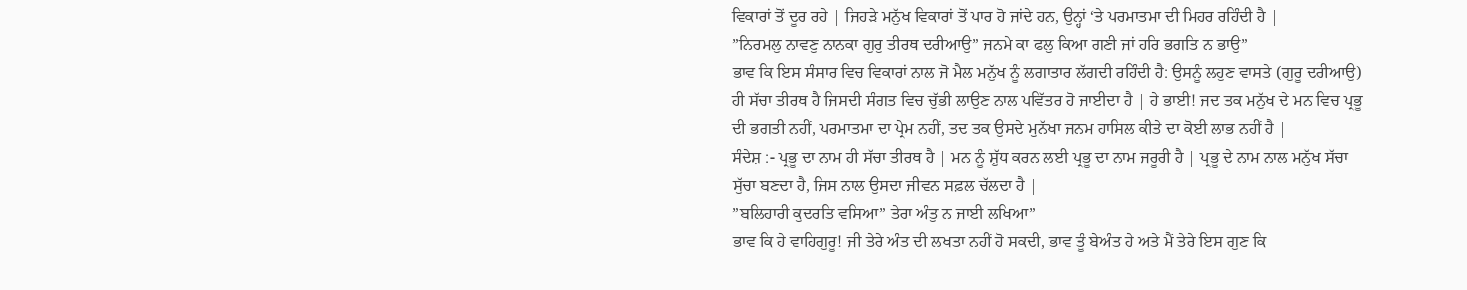ਵਿਕਾਰਾਂ ਤੋਂ ਦੂਰ ਰਹੇ | ਜਿਹੜੇ ਮਨੁੱਖ ਵਿਕਾਰਾਂ ਤੋਂ ਪਾਰ ਹੋ ਜਾਂਦੇ ਹਨ, ਉਨ੍ਹਾਂ ‘ਤੇ ਪਰਮਾਤਮਾ ਦੀ ਮਿਹਰ ਰਹਿੰਦੀ ਹੈ |
”ਨਿਰਮਲੁ ਨਾਵਣੁ ਨਾਨਕਾ ਗੁਰੁ ਤੀਰਥ ਦਰੀਆਉ” ਜਨਮੇ ਕਾ ਫਲੁ ਕਿਆ ਗਣੀ ਜਾਂ ਹਰਿ ਭਗਤਿ ਨ ਭਾਉ”
ਭਾਵ ਕਿ ਇਸ ਸੰਸਾਰ ਵਿਚ ਵਿਕਾਰਾਂ ਨਾਲ ਜੋ ਮੈਲ ਮਨੁੱਖ ਨੂੰ ਲਗਾਤਾਰ ਲੱਗਦੀ ਰਹਿੰਦੀ ਹੈ: ਉਸਨੂੰ ਲਹੁਣ ਵਾਸਤੇ (ਗੁਰੂ ਦਰੀਆਉ) ਹੀ ਸੱਚਾ ਤੀਰਥ ਹੈ ਜਿਸਦੀ ਸੰਗਤ ਵਿਚ ਚੁੱਭੀ ਲਾਉਣ ਨਾਲ ਪਵਿੱਤਰ ਹੋ ਜਾਈਦਾ ਹੈ | ਹੇ ਭਾਈ! ਜਦ ਤਕ ਮਨੁੱਖ ਦੇ ਮਨ ਵਿਚ ਪ੍ਰਭੂ ਦੀ ਭਗਤੀ ਨਹੀਂ, ਪਰਮਾਤਮਾ ਦਾ ਪ੍ਰੇਮ ਨਹੀਂ, ਤਦ ਤਕ ਉਸਦੇ ਮੁਨੱਖਾ ਜਨਮ ਹਾਸਿਲ ਕੀਤੇ ਦਾ ਕੋਈ ਲਾਭ ਨਹੀਂ ਹੈ |
ਸੰਦੇਸ਼ :- ਪ੍ਰਭੂ ਦਾ ਨਾਮ ਹੀ ਸੱਚਾ ਤੀਰਥ ਹੈ | ਮਨ ਨੂੰ ਸ਼ੁੱਧ ਕਰਨ ਲਈ ਪ੍ਰਭੂ ਦਾ ਨਾਮ ਜਰੂਰੀ ਹੈ | ਪ੍ਰਭੂ ਦੇ ਨਾਮ ਨਾਲ ਮਨੁੱਖ ਸੱਚਾ ਸੁੱਚਾ ਬਣਦਾ ਹੈ, ਜਿਸ ਨਾਲ ਉਸਦਾ ਜੀਵਨ ਸਫ਼ਲ ਚੱਲਦਾ ਹੈ |
”ਬਲਿਹਾਰੀ ਕੁਦਰਤਿ ਵਸਿਆ” ਤੇਰਾ ਅੰਤੁ ਨ ਜਾਈ ਲਖਿਆ”
ਭਾਵ ਕਿ ਹੇ ਵਾਹਿਗੁਰੂ! ਜੀ ਤੇਰੇ ਅੰਤ ਦੀ ਲਖਤਾ ਨਹੀਂ ਹੋ ਸਕਦੀ, ਭਾਵ ਤੂੰ ਬੇਅੰਤ ਹੇ ਅਤੇ ਮੈਂ ਤੇਰੇ ਇਸ ਗੁਣ ਕਿ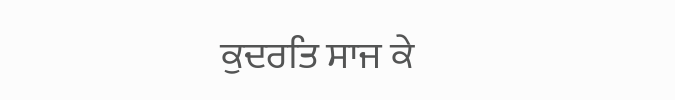ਕੁਦਰਤਿ ਸਾਜ ਕੇ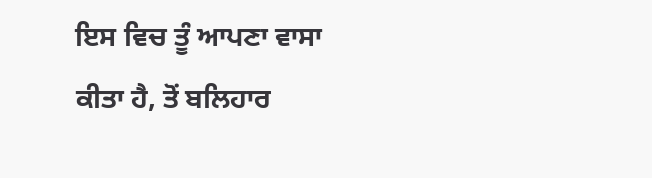ਇਸ ਵਿਚ ਤੂੰ ਆਪਣਾ ਵਾਸਾ ਕੀਤਾ ਹੈ, ਤੋਂ ਬਲਿਹਾਰ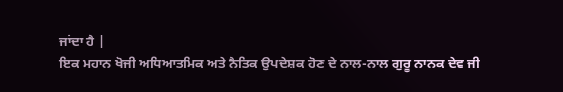ਜਾਂਦਾ ਹੈ |
ਇਕ ਮਹਾਨ ਖੋਜੀ ਅਧਿਆਤਮਿਕ ਅਤੇ ਨੈਤਿਕ ਉਪਦੇਸ਼ਕ ਹੋਣ ਦੇ ਨਾਲ-ਨਾਲ ਗੁਰੂ ਨਾਨਕ ਦੇਵ ਜੀ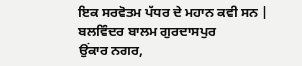ਇਕ ਸਰਵੋਤਮ ਪੱਧਰ ਦੇ ਮਹਾਨ ਕਵੀ ਸਨ |
ਬਲਵਿੰਦਰ ਬਾਲਮ ਗੁਰਦਾਸਪੁਰ
ਉਂਕਾਰ ਨਗਰ,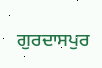ਗੁਰਦਾਸਪੁਰ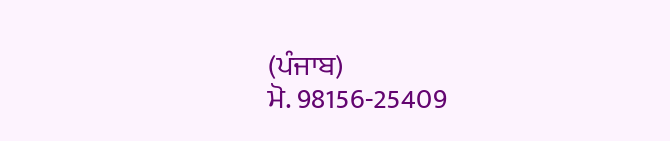(ਪੰਜਾਬ)
ਮੋ. 98156-25409